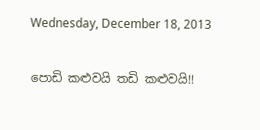Wednesday, December 18, 2013

පොඩි කළුවයි තඩි කළුවයි!!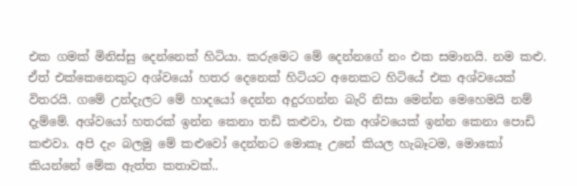එක ගමක් මිනිස්සු දෙන්නෙක් හිටියා. කරුමෙට මේ දෙන්නගේ නං එක සමානයි. නම කළු. ඒත් එක්කෙනෙකුට අශ්වයෝ හතර දෙනෙක් හිටියට අනෙකට හිටියේ එක අශ්වයෙක් විතරයි. ගමේ උන්දැලට මේ හාදයෝ දෙන්න අදුරගන්න බැරි නිසා මෙන්න මෙහෙමයි නම් දැම්මේ. අශ්වයෝ හතරක් ඉන්න කෙනා තඩි කළුවා, එක අශ්වයෙක් ඉන්න කෙනා පොඩි කළුවා. අපි දැං බලමු මේ කළුවෝ දෙන්නට මොකෑ උනේ කියල හැබෑටම, මොකෝ කියන්නේ මේක ඇත්ත කතාවක්..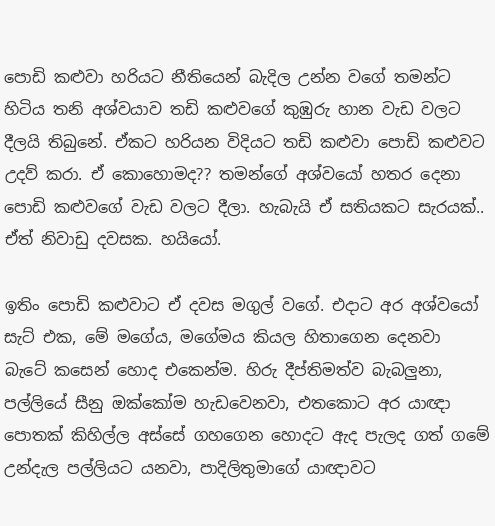පොඩි කළුවා හරියට නීතියෙන් බැදිල උන්න වගේ තමන්ට හිටිය තනි අශ්වයාව තඩි කළුවගේ කුඹුරු හාන වැඩ වලට දීලයි තිබුනේ. ඒකට හරියන විදියට තඩි කළුවා පොඩි කළුවට උදව් කරා. ඒ කොහොමද?? තමන්ගේ අශ්වයෝ හතර දෙනා පොඩි කළුවගේ වැඩ වලට දීලා. හැබැයි ඒ සතියකට සැරයක්.. ඒත් නිවාඩු දවසක. හයියෝ.

ඉතිං පොඩි කළුවාට ඒ දවස මගුල් වගේ. එදාට අර අශ්වයෝ සැට් එක, මේ මගේය, මගේමය කියල හිතාගෙන දෙනවා බැටේ කසෙන් හොද එකෙන්ම. හිරු දීප්තිමත්ව බැබලුනා, පල්ලියේ සීනු ඔක්කෝම හැඩවෙනවා, එතකොට අර යාඥා පොතක් කිහිල්ල අස්සේ ගහගෙන හොදට ඇද පැලද ගත් ගමේ උන්දැල පල්ලියට යනවා, පාදිලිතුමාගේ යාඥාවට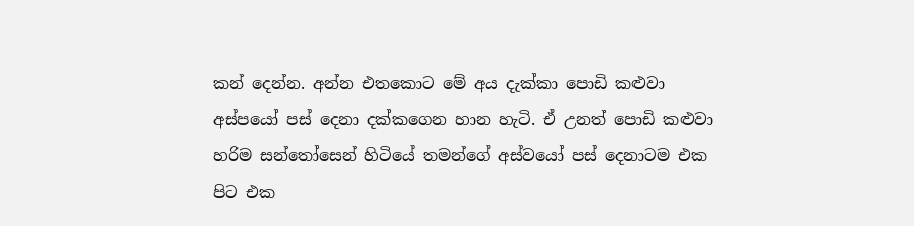කන් දෙන්න. අන්න එතකොට මේ අය දැක්කා පොඩි කළුවා අස්පයෝ පස් දෙනා දක්කගෙන හාන හැටි. ඒ උනත් පොඩි කළුවා හරිම සන්තෝසෙන් හිටියේ තමන්ගේ අස්වයෝ පස් දෙනාටම එක පිට එක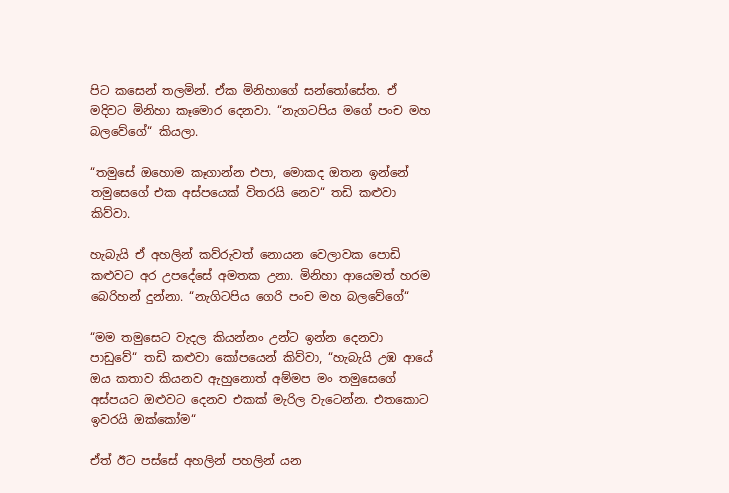පිට කසෙන් තලමින්. ඒක මිනිහාගේ සන්තෝසේත. ඒ මදිවට මිනිහා කෑමොර දෙනවා. “නැගටපිය මගේ පංච මහ බලවේගේ“ කියලා.

“තමුසේ ඔහොම කෑගාන්න එපා, මොකද ඔතන ඉන්නේ තමුසෙගේ එක අස්පයෙක් විතරයි නෙව“ තඩි කළුවා කිව්වා.

හැබැයි ඒ අහලින් කව්රුවත් නොයන වෙලාවක පොඩි කළුවට අර උපදේසේ අමතක උනා. මිනිහා ආයෙමත් හරම බෙරිහන් දුන්නා. “නැගිටපිය ගෙරි පංච මහ බලවේගේ“

“මම තමුසෙට වැදල කියන්නං උන්ට ඉන්න දෙනවා පාඩුවේ“ තඩි කළුවා කෝපයෙන් කිව්වා, “හැබැයි උඹ ආයේ ඔය කතාව කියනව ඇහුනොත් අම්මප මං තමුසෙගේ අස්පයට ඔළුවට දෙනව එකක් මැරිල වැටෙන්න. එතකොට ඉවරයි ඔක්කෝම“

ඒත් ඊට පස්සේ අහලින් පහලින් යන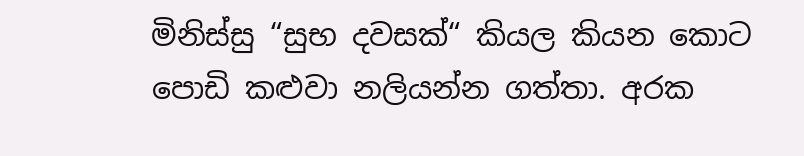මිනිස්සු “සුභ දවසක්“ කියල කියන කොට පොඩි කළුවා නලියන්න ගත්තා. අරක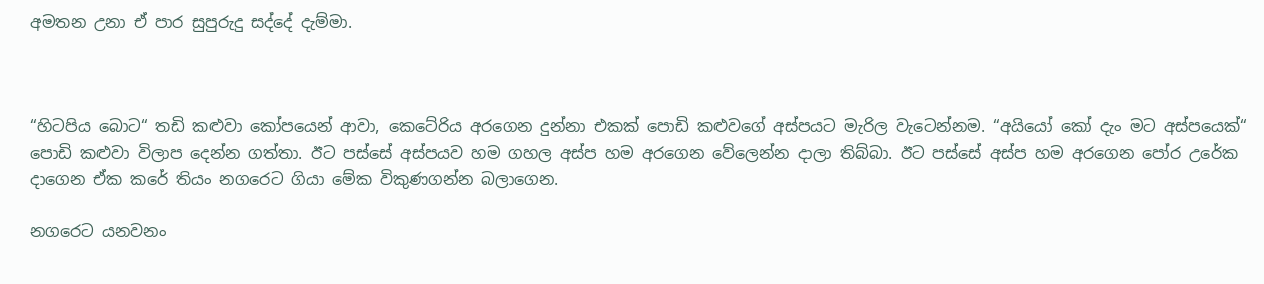අමතන උනා ඒ පාර සුපුරුදු සද්දේ දැම්මා.



“හිටපිය බොට“ තඩි කළුවා කෝපයෙන් ආවා, කෙටේරිය අරගෙන දුන්නා එකක් පොඩි කළුවගේ අස්පයට මැරිල වැටෙන්නම. “අයියෝ කෝ දැං මට අස්පයෙක්“ පොඩි කළුවා විලාප දෙන්න ගත්තා. ඊට පස්සේ අස්පයව හම ගහල අස්ප හම අරගෙන වේලෙන්න දාලා තිබ්බා. ඊට පස්සේ අස්ප හම අරගෙන පෝර උරේක දාගෙන ඒක කරේ තියං නගරෙට ගියා මේක විකුණගන්න බලාගෙන.

නගරෙට යනවනං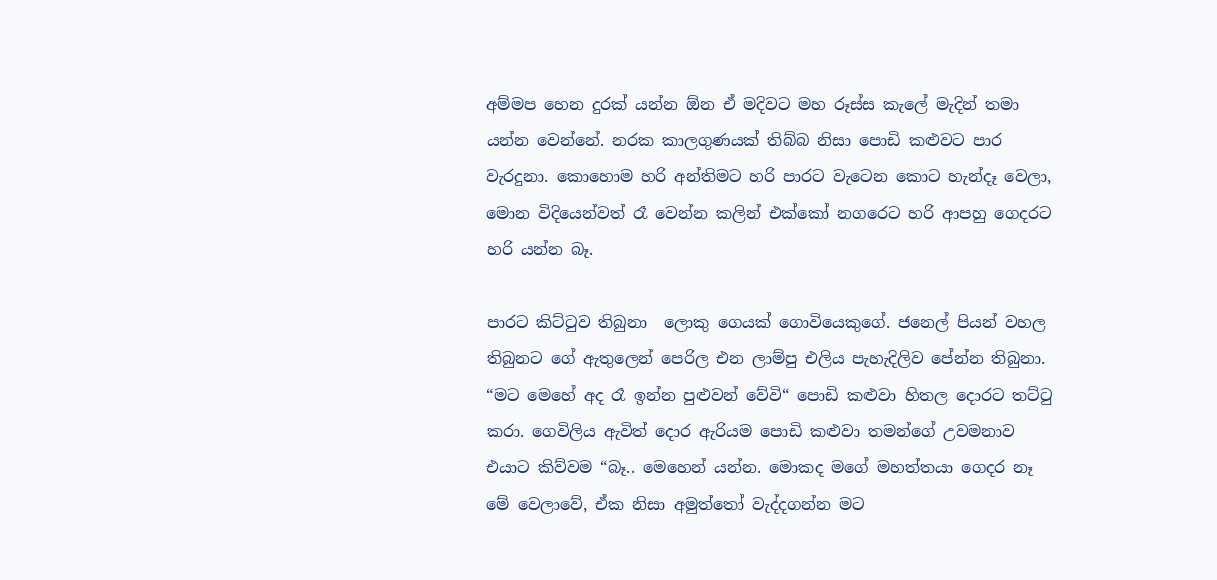අම්මප හෙන දුරක් යන්න ඕන ඒ මදිවට මහ රූස්ස කැලේ මැදින් තමා යන්න වෙන්නේ. නරක කාලගුණයක් තිබ්බ නිසා පොඩි කළුවට පාර වැරදුනා. කොහොම හරි අන්තිමට හරි පාරට වැටෙන කොට හැන්දෑ වෙලා, මොන විදියෙන්වත් රෑ වෙන්න කලින් එක්කෝ නගරෙට හරි ආපහු ගෙදරට හරි යන්න බෑ.

පාරට කිට්ටුව තිබුනා  ලොකු ගෙයක් ගොවියෙකුගේ. ජනෙල් පියන් වහල තිබුනට ගේ ඇතුලෙන් පෙරිල එන ලාම්පු එලිය පැහැදිලිව පේන්න තිබුනා. “මට මෙහේ අද රෑ ඉන්න පුළුවන් වේවි“ පොඩි කළුවා හිතල දොරට තට්ටු කරා. ගෙවිලිය ඇවිත් දොර ඇරියම පොඩි කළුවා තමන්ගේ උවමනාව එයාට කිව්වම “බෑ.. මෙහෙන් යන්න. මොකද මගේ මහත්තයා ගෙදර නෑ මේ වෙලාවේ, ඒක නිසා අමුත්තෝ වැද්දගන්න මට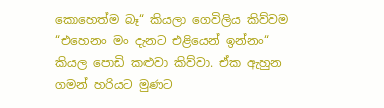කොහෙත්ම බෑ“ කියලා ගෙවිලිය කිව්වම “එහෙනං මං දැනට එළියෙන් ඉන්නං“ කියල පොඩි කළුවා කිව්වා. ඒක ඇහුන ගමන් හරියට මුණට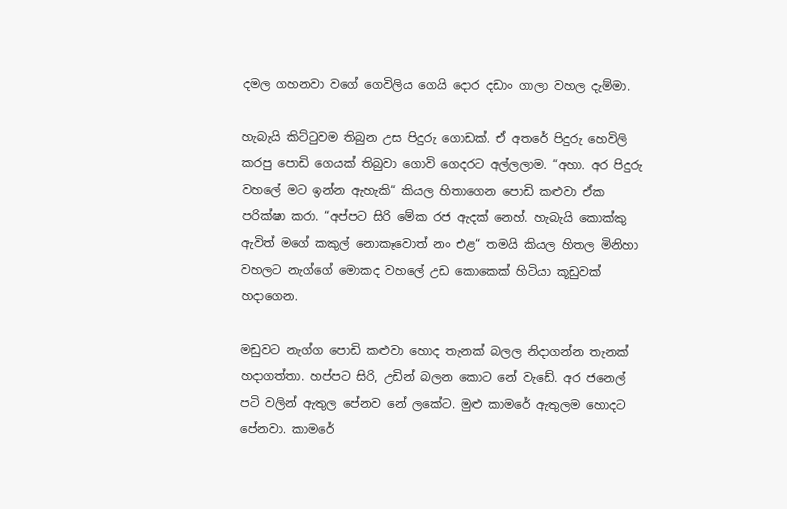දමල ගහනවා වගේ ගෙවිලිය ගෙයි දොර දඩාං ගාලා වහල දැම්මා.

හැබැයි කිට්ටුවම තිබුන උස පිදුරු ගොඩක්. ඒ අතරේ පිදුරු හෙවිලි කරපු පොඩි ගෙයක් තිබුවා ගොවි ගෙදරට අල්ලලාම. “අහා. අර පිදුරු වහලේ මට ඉන්න ඇහැකි“ කියල හිතාගෙන පොඩි කළුවා ඒක පරික්ෂා කරා. “අප්පට සිරි මේක රජ ඇදක් නෙහ්. හැබැයි කොක්කු ඇවිත් මගේ කකුල් නොකෑවොත් නං එළ“ තමයි කියල හිතල මිනිහා වහලට නැග්ගේ මොකද වහලේ උඩ කොකෙක් හිටියා කූඩුවක් හදාගෙන.

මඩුවට නැග්ග පොඩි කළුවා හොද තැනක් බලල නිදාගන්න තැනක් හදාගත්තා. හප්පට සිරි, උඩින් බලන කොට නේ වැඩේ. අර ජනෙල් පටි වලින් ඇතුල පේනව නේ ලකේට. මුළු කාමරේ ඇතුලම හොදට පේනවා. කාමරේ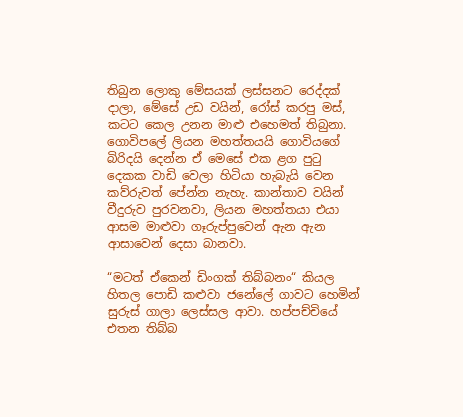තිබුන ලොකු මේසයක් ලස්සනට රෙද්දක් දාලා, මේසේ උඩ වයින්, රෝස් කරපු මස්, කටට කෙල උනන මාළු එහෙමත් තිබුනා. ගොවිපලේ ලියන මහත්තයයි ගොවියගේ බිරිදයි දෙන්න ඒ මෙසේ එක ළග පුටු දෙකක වාඩි වෙලා හිටියා හැබැයි වෙන කව්රුවත් පේන්න නැහැ. කාන්තාව වයින් වීදුරුව පුරවනවා, ලියන මහත්තයා එයා ආසම මාළුවා ගෑරුප්පුවෙන් ඇන ඇන ආසාවෙන් දෙසා බානවා.

“මටත් ඒකෙන් ඩිංගක් තිබ්බනං“ කියල හිතල පොඩි කළුවා ජනේලේ ගාවට හෙමින් සුරුස් ගාලා ලෙස්සල ආවා. හප්පච්චියේ එතන තිබ්බ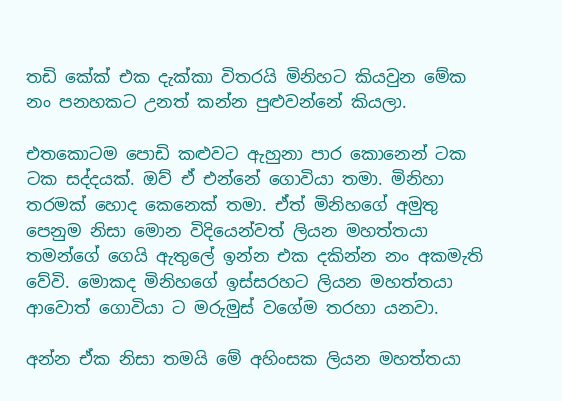තඩි කේක් එක දැක්කා විතරයි මිනිහට කියවුන මේක නං පනහකට උනත් කන්න පුළුවන්නේ කියලා.

එතකොටම පොඩි කළුවට ඇහුනා පාර කොනෙන් ටක ටක සද්දයක්. ඔව් ඒ එන්නේ ගොවියා තමා. මිනිහා තරමක් හොද කෙනෙක් තමා. ඒත් මිනිහගේ අමුතු පෙනුම නිසා මොන විදියෙන්වත් ලියන මහත්තයා තමන්ගේ ගෙයි ඇතුලේ ඉන්න එක දකින්න නං අකමැති වේවි. මොකද මිනිහගේ ඉස්සරහට ලියන මහත්තයා ආවොත් ගොවියා ට මරුමුස් වගේම තරහා යනවා.

අන්න ඒක නිසා තමයි මේ අහිංසක ලියන මහත්තයා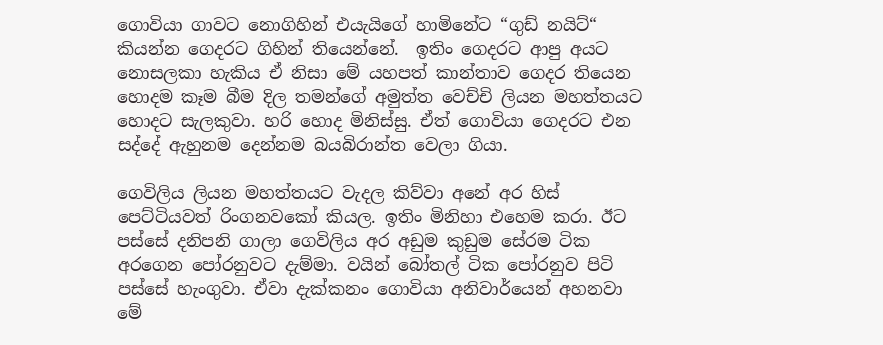ගොවියා ගාවට නොගිහින් එයැයිගේ හාමිනේට “ගුඩ් නයිට්“ කියන්න ගෙදරට ගිහින් තියෙන්නේ.  ඉතිං ගෙදරට ආපු අයට නොසලකා හැකිය ඒ නිසා මේ යහපත් කාන්තාව ගෙදර තියෙන හොදම කෑම බීම දිල තමන්ගේ අමුත්ත වෙච්චි ලියන මහත්තයට හොදට සැලකුවා. හරි හොද මිනිස්සු. ඒත් ගොවියා ගෙදරට එන සද්දේ ඇහුනම දෙන්නම බයබිරාන්ත වෙලා ගියා.

ගෙවිලිය ලියන මහත්තයට වැදල කිව්වා අනේ අර හිස් පෙට්ටියවත් රිංගනවකෝ කියල. ඉතිං මිනිහා එහෙම කරා. ඊට පස්සේ දනිපනි ගාලා ගෙවිලිය අර අඩුම කුඩුම සේරම ටික අරගෙන පෝරනුවට දැම්මා. වයින් බෝතල් ටික පෝරනුව පිටි පස්සේ හැංගුවා. ඒවා දැක්කනං ගොවියා අනිවාර්යෙන් අහනවා මේ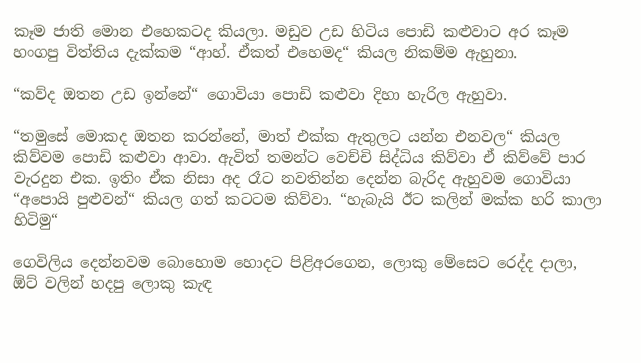කෑම ජාති මොන එහෙකටද කියලා. මඩුව උඩ හිටිය පොඩි කළුවාට අර කෑම හංගපු විත්තිය දැක්කම “ආහ්. ඒකත් එහෙමද“ කියල නිකම්ම ඇහුනා.

“කව්ද ඔතන උඩ ඉන්නේ“ ගොවියා පොඩි කළුවා දිහා හැරිල ඇහුවා.

“තමුසේ මොකද ඔතන කරන්නේ, මාත් එක්ක ඇතුලට යන්න එනවල“ කියල කිව්වම පොඩි කළුවා ආවා. ඇවිත් තමන්ට වෙච්චි සිද්ධිය කිව්වා ඒ කිව්වේ පාර වැරදුන එක. ඉතිං ඒක නිසා අද රෑට නවතින්න දෙන්න බැරිද ඇහුවම ගොවියා “අපොයි පුළුවන්“ කියල ගත් කටටම කිව්වා. “හැබැයි ඊට කලින් මක්ක හරි කාලා හිටිමු“

ගෙවිලිය දෙන්නවම බොහොම හොදට පිළිඅරගෙන, ලොකු මේසෙට රෙද්ද දාලා, ඕට් වලින් හදපු ලොකු කැඳ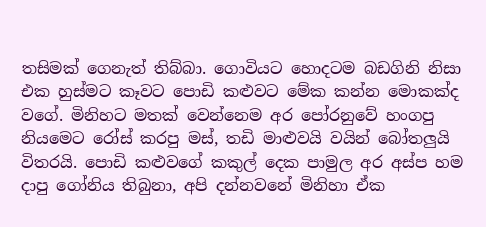තසිමක් ගෙනැත් තිබ්බා. ගොවියට හොදටම බඩගිනි නිසා එක හුස්මට කෑවට පොඩි කළුවට මේක කන්න මොකක්ද වගේ. මිනිහට මතක් වෙන්නෙම අර පෝරනුවේ හංගපු නියමෙට රෝස් කරපු මස්, තඩි මාළුවයි වයින් බෝතලුයි විතරයි. පොඩි කළුවගේ කකුල් දෙක පාමුල අර අස්ප හම දාපු ගෝනිය තිබුනා, අපි දන්නවනේ මිනිහා ඒක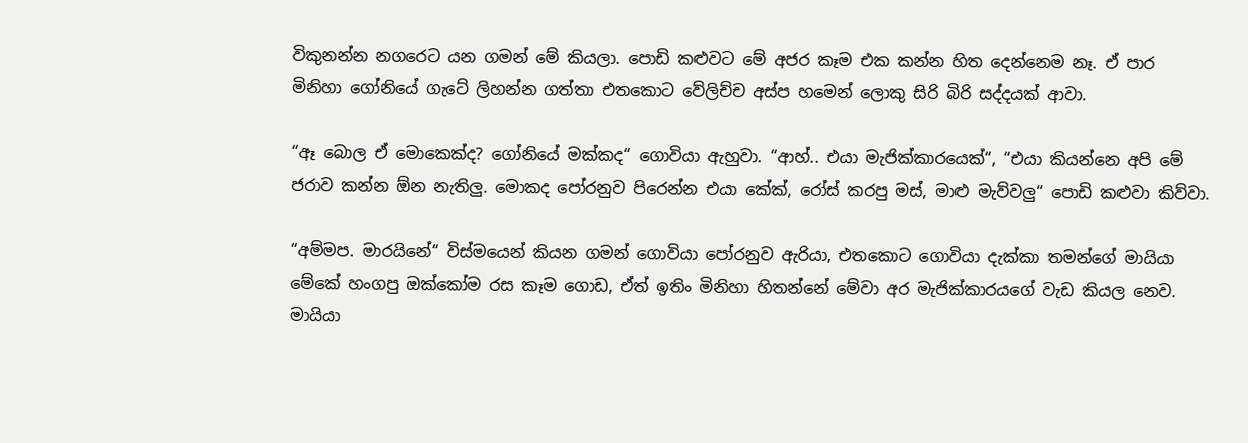විකුනන්න නගරෙට යන ගමන් මේ කියලා. පොඩි කළුවට මේ අජර කෑම එක කන්න හිත දෙන්නෙම නෑ. ඒ පාර මිනිහා ගෝනියේ ගැටේ ලිහන්න ගත්තා එතකොට වේලිච්ච අස්ප හමෙන් ලොකු සිරි බිරි සද්දයක් ආවා.

“ඈ බොල ඒ මොකෙක්ද? ගෝනියේ මක්කද“ ගොවියා ඇහුවා. “ආහ්.. එයා මැජික්කාරයෙක්“, “එයා කියන්නෙ අපි මේ ජරාව කන්න ඕන නැතිලු. මොකද පෝරනුව පිරෙන්න එයා කේක්, රෝස් කරපු මස්, මාළු මැව්වලු“ පොඩි කළුවා කිව්වා.

“අම්මප. මාරයිනේ“ විස්මයෙන් කියන ගමන් ගොවියා පෝරනුව ඇරියා, එතකොට ගොවියා දැක්කා තමන්ගේ මායියා මේකේ හංගපු ඔක්කෝම රස කෑම ගොඩ, ඒත් ඉතිං මිනිහා හිතන්නේ මේවා අර මැජික්කාරයගේ වැඩ කියල නෙව. මායියා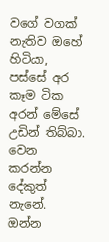වගේ වගක් නැතිව ඔහේ හිටියා, පස්සේ අර කෑම ටික අරන් මේසේ උඩින් තිබ්බා. වෙන කරන්න දේකුත් නැනේ. ඔන්න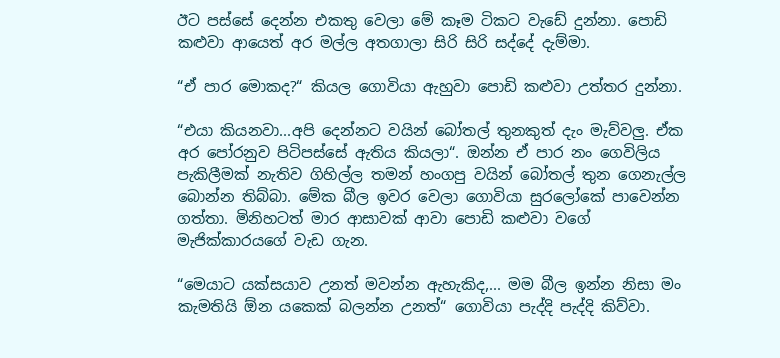ඊට පස්සේ දෙන්න එකතු වෙලා මේ කෑම ටිකට වැඩේ දුන්නා. පොඩි කළුවා ආයෙත් අර මල්ල අතගාලා සිරි සිරි සද්දේ දැම්මා.

“ඒ පාර මොකද?“ කියල ගොවියා ඇහුවා පොඩි කළුවා උත්තර දුන්නා.

“එයා කියනවා...අපි දෙන්නට වයින් බෝතල් තුනකුත් දැං මැව්වලු. ඒක අර පෝරනුව පිටිපස්සේ ඇතිය කියලා“. ඔන්න ඒ පාර නං ගෙවිලිය පැකිලීමක් නැතිව ගිහිල්ල තමන් හංගපු වයින් බෝතල් තුන ගෙනැල්ල බොන්න තිබ්බා. මේක බීල ඉවර වෙලා ගොවියා සුරලෝකේ පාවෙන්න ගත්තා. මිනිහටත් මාර ආසාවක් ආවා පොඩි කළුවා වගේ මැජික්කාරයගේ වැඩ ගැන.

“මෙයාට යක්සයාව උනත් මවන්න ඇහැකිද,... මම බීල ඉන්න නිසා මං කැමතියි ඕන යකෙක් බලන්න උනත්“ ගොවියා පැද්දි පැද්දි කිව්වා.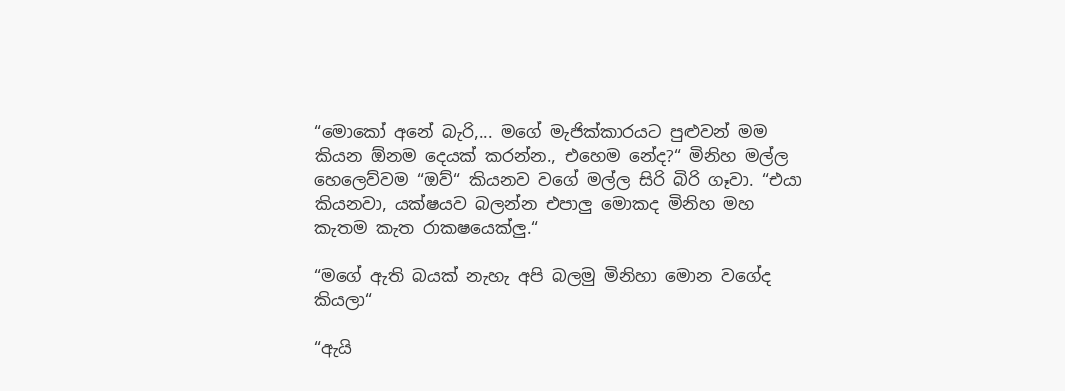“මොකෝ අනේ බැරි,... මගේ මැජික්කාරයට පුළුවන් මම කියන ඕනම දෙයක් කරන්න., එහෙම නේද?“ මිනිහ මල්ල හෙලෙව්වම “ඔව්“ කියනව වගේ මල්ල සිරි බිරි ගෑවා. “එයා කියනවා, යක්ෂයව බලන්න එපාලු මොකද මිනිහ මහ කැතම කැත රාකෂයෙක්ලු.“

“මගේ ඇති බයක් නැහැ අපි බලමු මිනිහා මොන වගේද කියලා“

“ඇයි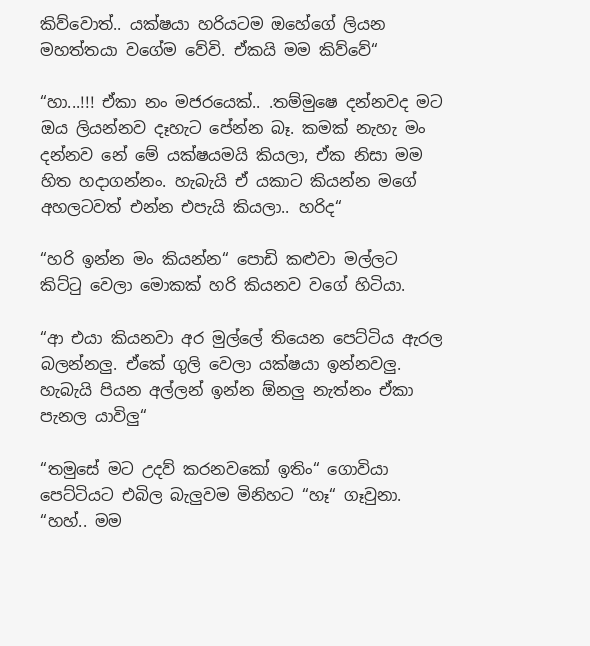කිව්වොත්.. යක්ෂයා හරියටම ඔහේගේ ලියන මහත්තයා වගේම වේවි. ඒකයි මම කිව්වේ“

“හා...!!! ඒකා නං මජරයෙක්.. .තම්මුෂෙ දන්නවද මට ඔය ලියන්නව දෑහැට පේන්න බෑ. කමක් නැහැ මං දන්නව නේ මේ යක්ෂයමයි කියලා, ඒක නිසා මම හිත හදාගන්නං. හැබැයි ඒ යකාට කියන්න මගේ අහලටවත් එන්න එපැයි කියලා.. හරිද“

“හරි ඉන්න මං කියන්න“ පොඩි කළුවා මල්ලට කිට්ටු වෙලා මොකක් හරි කියනව වගේ හිටියා.

“ආ එයා කියනවා අර මුල්ලේ තියෙන පෙට්ටිය ඇරල බලන්නලු. ඒකේ ගුලි වෙලා යක්ෂයා ඉන්නවලු. හැබැයි පියන අල්ලන් ඉන්න ඕනලු නැත්නං ඒකා පැනල යාවිලු“

“තමුසේ මට උදව් කරනවකෝ ඉතිං“ ගොවියා පෙට්ටියට එබිල බැලුවම මිනිහට “හෑ“ ගෑවුනා. “හහ්.. මම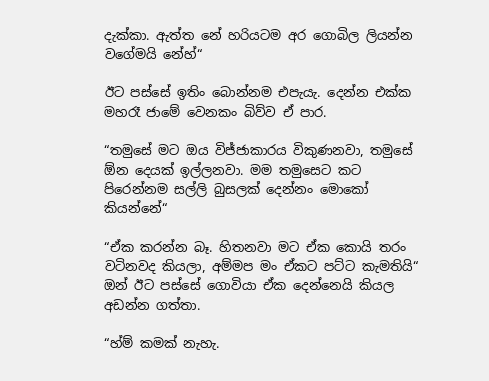දැක්කා. ඇත්ත නේ හරියටම අර ගොබිල ලියන්න වගේමයි නේහ්“

ඊට පස්සේ ඉතිං බොන්නම එපැයැ. දෙන්න එක්ක මහරෑ ජාමේ වෙනකං බිව්ව ඒ පාර.

“තමුසේ මට ඔය විජ්ජාකාරය විකුණනවා, තමුසේ ඕන දෙයක් ඉල්ලනවා. මම තමුසෙට කට පිරෙන්නම සල්ලි බුසලක් දෙන්නං මොකෝ කියන්නේ“

“ඒක කරන්න බෑ. හිතනවා මට ඒක කොයි තරං වටිනවද කියලා, අම්මප මං ඒකට පට්ට කැමතියි“ ඔන් ඊට පස්සේ ගොවියා ඒක දෙන්නෙයි කියල අඩන්න ගත්තා.

“හ්ම් කමක් නැහැ.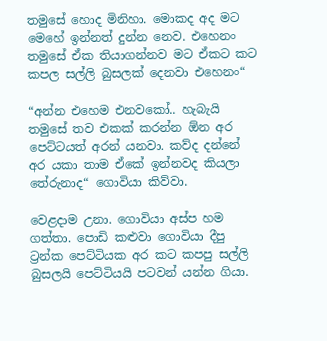තමුසේ හොද මිනිහා. මොකද අද මට මෙහේ ඉන්නත් දුන්න නෙව. එහෙනං තමුසේ ඒක තියාගන්නව මට ඒකට කට කපල සල්ලි බුසලක් දෙනවා එහෙනං“

“අන්න එහෙම එනවකෝ.. හැබැයි තමුසේ තව එකක් කරන්න ඕන අර පෙට්ටයත් අරන් යනවා. කව්ද දන්නේ අර යකා තාම ඒකේ ඉන්නවද කියලා තේරුනාද“ ගොවියා කිව්වා.

වෙළදාම උනා. ගොවියා අස්ප හම ගත්තා. පොඩි කළුවා ගොවියා දීපු ට්‍රන්ක පෙට්ටියක අර කට කපපු සල්ලි බුසලයි පෙට්ටියයි පටවන් යන්න ගියා.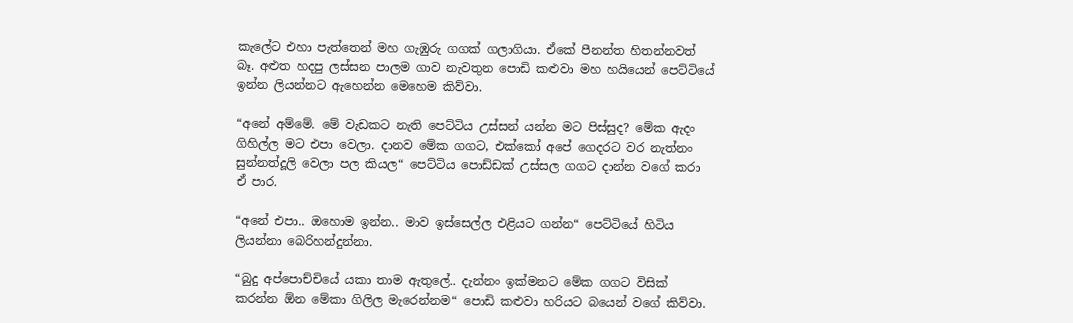කැලේට එහා පැත්තෙන් මහ ගැඹුරු ගගක් ගලාගියා. ඒකේ පීනන්ත හිතන්නවත් බෑ. අළුත හදපු ලස්සන පාලම ගාව නැවතුන පොඩි කළුවා මහ හයියෙන් පෙට්ටියේ ඉන්න ලියන්නට ඇහෙන්න මෙහෙම කිව්වා.

“අනේ අම්මේ. මේ වැඩකට නැති පෙට්ටිය උස්සන් යන්න මට පිස්සුද? මේක ඇදං ගිහිල්ල මට එපා වෙලා. දානව මේක ගගට, එක්කෝ අපේ ගෙදරට වර නැත්නං සුන්නත්දූලි වෙලා පල කියල“ පෙට්ටිය පොඩ්ඩක් උස්සල ගගට දාන්න වගේ කරා ඒ පාර.

“අනේ එපා.. ඔහොම ඉන්න.. මාව ඉස්සෙල්ල එළියට ගන්න“ පෙට්ටියේ හිටිය ලියන්නා බෙරිහන්දුන්නා.

“බුදු අප්පොච්චියේ යකා තාම ඇතුලේ.. දැන්නං ඉක්මනට මේක ගගට විසික් කරන්න ඕන මේකා ගිලිල මැරෙන්නම“ පොඩි කළුවා හරියට බයෙන් වගේ කිව්වා.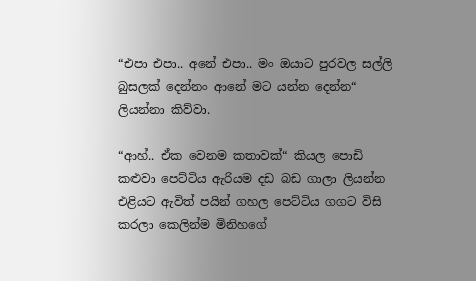“එපා එපා.. අනේ එපා.. මං ඔයාට පුරවල සල්ලි බුසලක් දෙන්නං ආනේ මට යන්න දෙන්න“ ලියන්නා කිව්වා.

“ආහ්.. ඒක වෙනම කතාවක්“ කියල පොඩි කළුවා පෙට්ටිය ඇරියම දඩ බඩ ගාලා ලියන්න එළියට ඇවිත් පයින් ගහල පෙට්ටිය ගගට විසි කරලා කෙලින්ම මිනිහගේ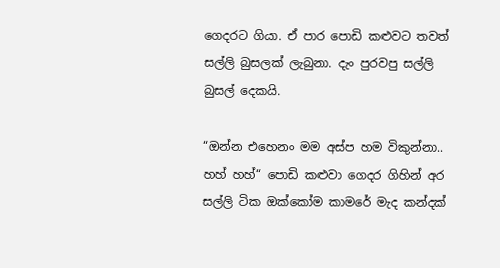ගෙදරට ගියා. ඒ පාර පොඩි කළුවට තවත් සල්ලි බුසලක් ලැබුනා. දැං පුරවපු සල්ලි බුසල් දෙකයි.

“ඔන්න එහෙනං මම අස්ප හම විකුන්නා.. හහ් හහ්“ පොඩි කළුවා ගෙදර ගිහින් අර සල්ලි ටික ඔක්කෝම කාමරේ මැද කන්දක්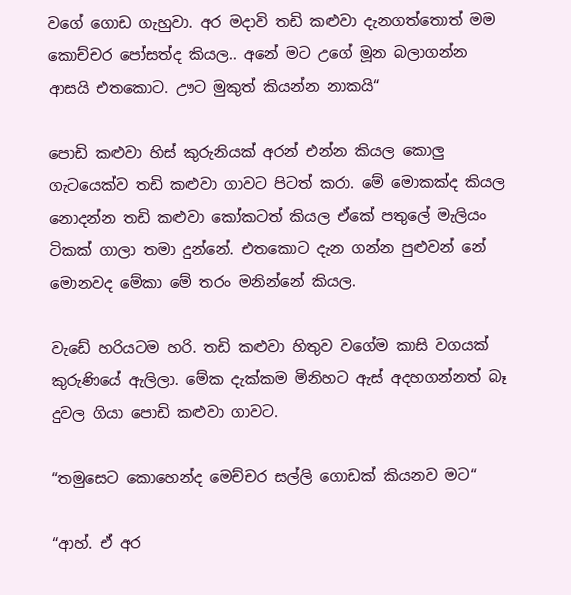වගේ ගොඩ ගැහුවා. අර මදාවි තඩි කළුවා දැනගත්තොත් මම කොච්චර පෝසත්ද කියල.. අනේ මට උගේ මූන බලාගන්න ආසයි එතකොට. ඌට මුකුත් කියන්න නාකයි“

පොඩි කළුවා හිස් කුරුනියක් අරන් එන්න කියල කොලු ගැටයෙක්ව තඩි කළුවා ගාවට පිටත් කරා. මේ මොකක්ද කියල නොදන්න තඩි කළුවා කෝකටත් කියල ඒකේ පතුලේ මැලියං ටිකක් ගාලා තමා දුන්නේ. එතකොට දැන ගන්න පුළුවන් නේ මොනවද මේකා මේ තරං මනින්නේ කියල.

වැඩේ හරියටම හරි. තඩි කළුවා හිතුව වගේම කාසි වගයක් කුරුණියේ ඇලිලා. මේක දැක්කම මිනිහට ඇස් අදහගන්නත් බෑ දුවල ගියා පොඩි කළුවා ගාවට.

“තමුසෙට කොහෙන්ද මෙච්චර සල්ලි ගොඩක් කියනව මට“

“ආහ්. ඒ අර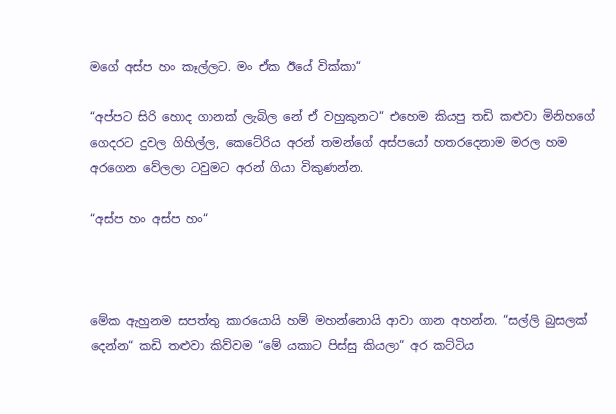මගේ අස්ප හං කෑල්ලට. මං ඒක ඊයේ වික්කා“

“අප්පට සිරි හොද ගානක් ලැබිල නේ ඒ වහුකුනට“ එහෙම කියපු තඩි කළුවා මිනිහගේ ගෙදරට දුවල ගිහිල්ල, කෙටේරිය අරන් තමන්ගේ අස්පයෝ හතරදෙනාම මරල හම අරගෙන වේලලා ටවුමට අරන් ගියා විකුණන්න.

“අස්ප හං අස්ප හං“



මේක ඇහුනම සපත්තු කාරයොයි හම් මහන්නොයි ආවා ගාන අහන්න. “සල්ලි බුසලක් දෙන්න“ කඩි තළුවා කිව්වම “මේ යකාට පිස්සු කියලා“ අර කට්ටිය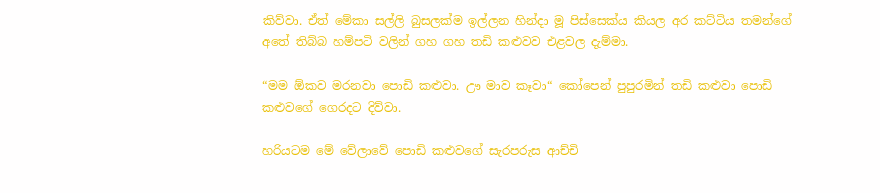කිව්වා. ඒත් මේකා සල්ලි බුසලක්ම ඉල්ලන හින්දා මූ පිස්සෙක්ය කියල අර කට්ටිය තමන්ගේ අතේ තිබ්බ හම්පටි වලින් ගහ ගහ තඩි කළුවව එළවල දැම්මා.

“මම ඕකව මරනවා පොඩි කළුවා. ඌ මාව කෑවා“ කෝපෙන් පුපුරමින් තඩි කළුවා පොඩි කළුවගේ ගෙරදට දිව්වා.

හරියටම මේ වේලාවේ පොඩි කළුවගේ සැරපරුස ආච්චි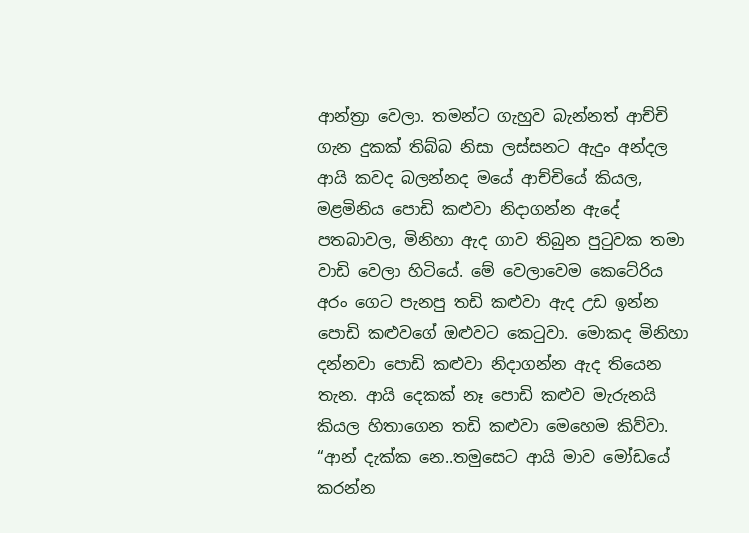ආන්ත්‍රා වෙලා. තමන්ට ගැහුව බැන්නත් ආච්චි ගැන දුකක් තිබ්බ නිසා ලස්සනට ඇදුං අන්දල ආයි කවද බලන්නද මයේ ආච්චියේ කියල, මළමිනිය පොඩි කළුවා නිදාගන්න ඇදේ පතබාවල, මිනිහා ඇද ගාව තිබුන පුටුවක තමා වාඩි වෙලා හිටියේ. මේ වෙලාවෙම කෙටේරිය අරං ගෙට පැනපු තඩි කළුවා ඇද උඩ ඉන්න පොඩි කළුවගේ ඔළුවට කෙටුවා. මොකද මිනිහා දන්නවා පොඩි කළුවා නිදාගන්න ඇද තියෙන තැන. ආයි දෙකක් නෑ පොඩි කළුව මැරුනයි කියල හිතාගෙන තඩි කළුවා මෙහෙම කිව්වා. “ආන් දැක්ක නෙ..තමුසෙට ආයි මාව මෝඩයේ කරන්න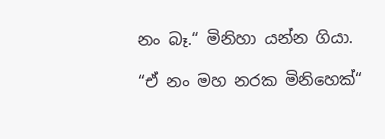නං බෑ.“ මිනිහා යන්න ගියා.

“ඒ නං මහ නරක මිනිහෙක්“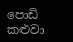පොඩි කළුවා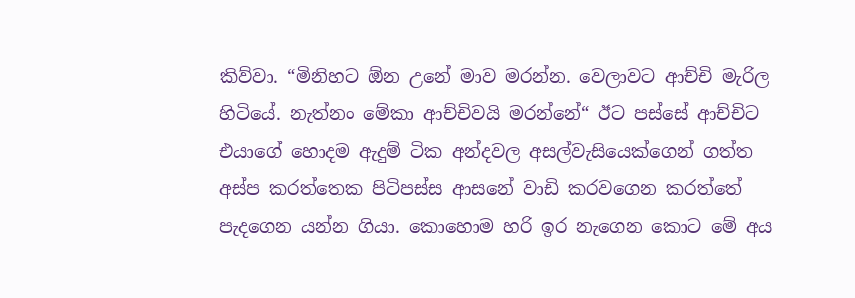කිව්වා. “මිනිහට ඕන උනේ මාව මරන්න. වෙලාවට ආච්චි මැරිල හිටියේ. නැත්නං මේකා ආච්චිවයි මරන්නේ“ ඊට පස්සේ ආච්චිට එයාගේ හොදම ඇදුම් ටික අන්දවල අසල්වැසියෙක්ගෙන් ගත්ත අස්ප කරත්තෙක පිටිපස්ස ආසනේ වාඩි කරවගෙන කරත්තේ පැදගෙන යන්න ගියා. කොහොම හරි ඉර නැගෙන කොට මේ අය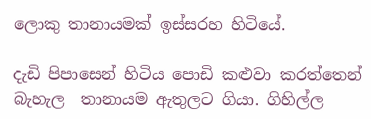ලොකු තානායමක් ඉස්සරහ හිටියේ.

දැඩි පිපාසෙන් හිටිය පොඩි කළුවා කරත්තෙන් බැහැල  තානායම ඇතුලට ගියා. ගිහිල්ල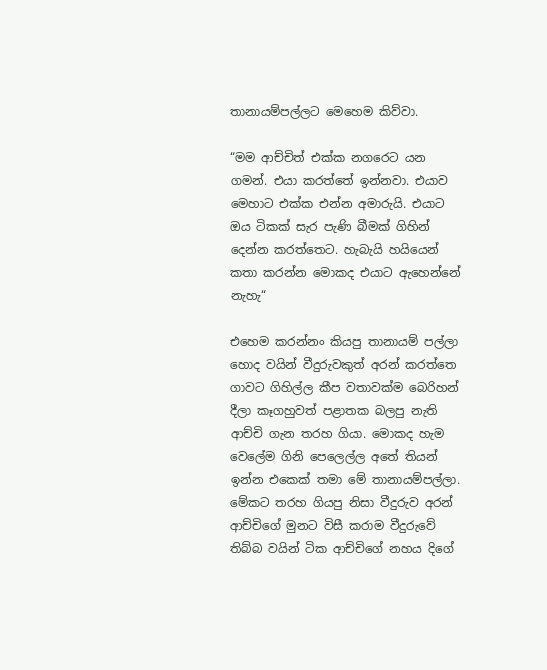තානායම්පල්ලට මෙහෙම කිව්වා.

“මම ආච්චිත් එක්ක නගරෙට යන ගමන්. එයා කරත්තේ ඉන්නවා. එයාව මෙහාට එක්ක එන්න අමාරුයි. එයාට ඔය ටිකක් සැර පැණි බීමක් ගිහින් දෙන්න කරත්තෙට. හැබැයි හයියෙන් කතා කරන්න මොකද එයාට ඇහෙන්නේ නැහැ“

එහෙම කරන්නං කියපු තානායම් පල්ලා හොද වයින් වීදුරුවකුත් අරන් කරත්තෙ ගාවට ගිහිල්ල කීප වතාවක්ම බෙරිහන් දීලා කෑගහුවත් පළාතක බලපු නැති ආච්චි ගැන තරහ ගියා. මොකද හැම වෙලේම ගිනි පෙලෙල්ල අතේ තියන් ඉන්න එකෙක් තමා මේ තානායම්පල්ලා. මේකට තරහ ගියපු නිසා වීදුරුව අරන් ආච්චිගේ මුනට විසී කරාම වීදුරුවේ තිබ්බ වයින් ටික ආච්චිගේ නහය දිගේ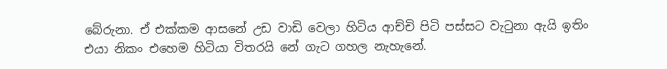බේරුනා. ඒ එක්කම ආසනේ උඩ වාඩි වෙලා හිටිය ආච්චි පිටි පස්සට වැටුනා ඇයි ඉතිං එයා නිකං එහෙම හිටියා විතරයි නේ ගැට ගහල නැහැනේ.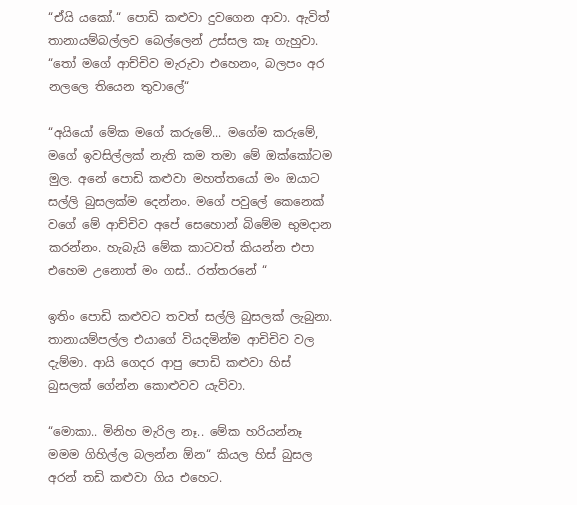“ඒයි යකෝ.“ පොඩි කළුවා දුවගෙන ආවා. ඇවිත් තානායම්බල්ලව බෙල්ලෙන් උස්සල කෑ ගැහුවා. “තෝ මගේ ආච්චිව මැරුවා එහෙනං, බලපං අර නලලෙ තියෙන තුවාලේ“

“අයියෝ මේක මගේ කරුමේ... මගේම කරුමේ, මගේ ඉවසිල්ලක් නැති කම තමා මේ ඔක්කෝටම මුල. අනේ පොඩි කළුවා මහත්තයෝ මං ඔයාට සල්ලි බුසලක්ම දෙන්නං. මගේ පවුලේ කෙනෙක් වගේ මේ ආච්චිව අපේ සෙහොන් බිමේම භුමදාන කරන්නං. හැබැයි මේක කාටවත් කියන්න එපා එහෙම උනොත් මං ගස්.. රත්තරනේ “

ඉතිං පොඩි කළුවට තවත් සල්ලි බුසලක් ලැබුනා. තානායම්පල්ල එයාගේ වියදමින්ම ආචිචිව වල දැම්මා. ආයි ගෙදර ආපු පොඩි කළුවා හිස් බුසලක් ගේන්න කොළුවව යැව්වා.

“මොකා.. මිනිහ මැරිල නෑ.. මේක හරියන්නෑ මමම ගිහිල්ල බලන්න ඕන“ කියල හිස් බුසල අරන් තඩි කළුවා ගිය එහෙට.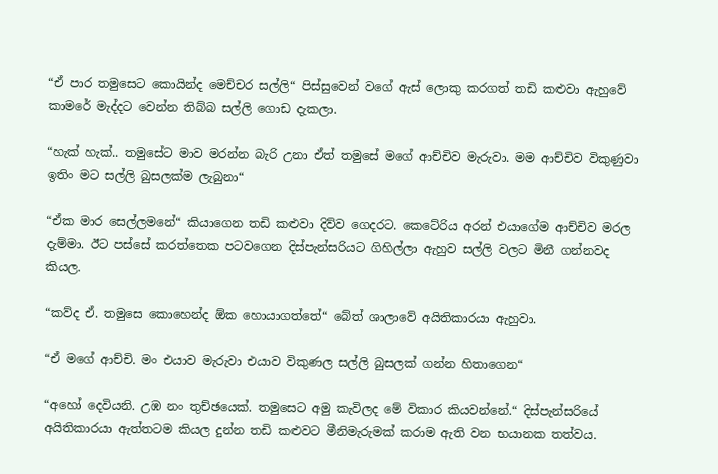“ඒ පාර තමුසෙට කොයින්ද මෙච්චර සල්ලි“ පිස්සුවෙන් වගේ ඇස් ලොකු කරගත් තඩි කළුවා ඇහුවේ කාමරේ මැද්දට වෙන්න තිබ්බ සල්ලි ගොඩ දැකලා.

“හැක් හැක්.. තමුසේට මාව මරන්න බැරි උනා ඒත් තමුසේ මගේ ආච්චිව මැරුවා. මම ආච්චිව විකුණුවා ඉතිං මට සල්ලි බුසලක්ම ලැබුනා“

“ඒක මාර සෙල්ලමනේ“ කියාගෙන තඩි කළුවා දිව්ව ගෙදරට. කෙටේරිය අරන් එයාගේම ආච්චිව මරල දැම්මා. ඊට පස්සේ කරත්තෙක පටවගෙන දිස්පැන්සරියට ගිහිල්ලා ඇහුව සල්ලි වලට මිනී ගන්නවද කියල.

“කව්ද ඒ. තමුසෙ කොහෙන්ද ඕක හොයාගත්තේ“ බේත් ශාලාවේ අයිතිකාරයා ඇහුවා.

“ඒ මගේ ආච්චි. මං එයාව මැරුවා එයාව විකුණල සල්ලි බුසලක් ගන්න හිතාගෙන“

“අහෝ දෙවියනි. උඹ නං තුච්ඡයෙක්. තමුසෙට අමු කැවිලද මේ විකාර කියවන්නේ.“ දිස්පැන්සරියේ අයිතිකාරයා ඇත්තටම කියල දුන්න තඩි කළුවට මීනිමැරුමක් කරාම ඇති වන භයානක තත්වය.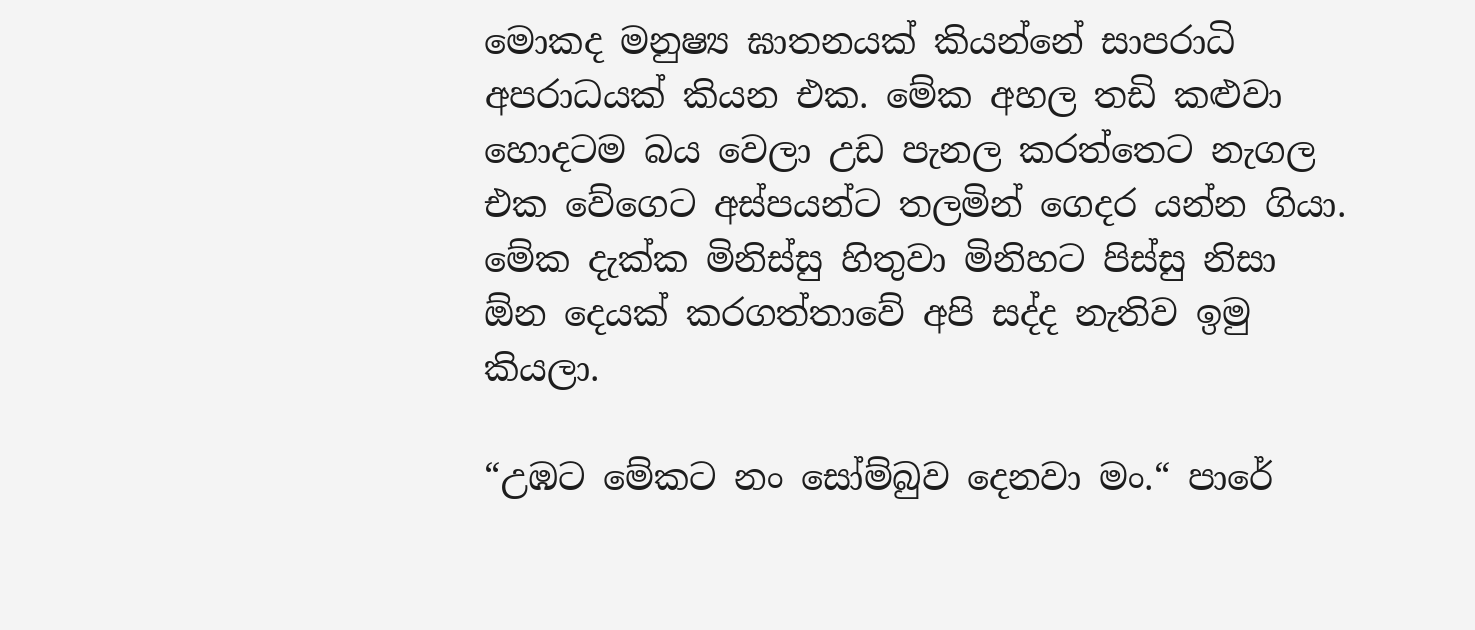මොකද මනුෂ්‍ය ඝාතනයක් කියන්නේ සාපරාධි අපරාධයක් කියන එක. මේක අහල තඩි කළුවා හොදටම බය වෙලා උඩ පැනල කරත්තෙට නැගල එක වේගෙට අස්පයන්ට තලමින් ගෙදර යන්න ගියා. මේක දැක්ක මිනිස්සු හිතුවා මිනිහට පිස්සු නිසා ඕන දෙයක් කරගත්තාවේ අපි සද්ද නැතිව ඉමු කියලා.

“උඹට මේකට නං සෝම්බුව දෙනවා මං.“ පාරේ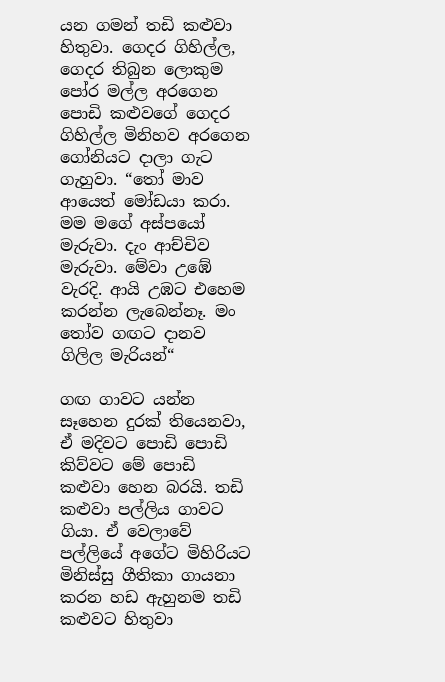යන ගමන් තඩි කළුවා හිතුවා. ගෙදර ගිහිල්ල, ගෙදර තිබුන ලොකුම පෝර මල්ල අරගෙන පොඩි කළුවගේ ගෙදර ගිහිල්ල මිනිහව අරගෙන ගෝනියට දාලා ගැට ගැහුවා. “තෝ මාව ආයෙත් මෝඩයා කරා. මම මගේ අස්පයෝ මැරුවා. දැං ආච්චිව මැරුවා. මේවා උඹේ වැරදි. ආයි උඹට එහෙම කරන්න ලැබෙන්නෑ. මං තෝව ගඟට දානව ගිලිල මැරියන්“

ගඟ ගාවට යන්න සෑහෙන දුරක් තියෙනවා, ඒ මදිවට පොඩි පොඩි කිව්වට මේ පොඩි කළුවා හෙන බරයි. තඩි කළුවා පල්ලිය ගාවට ගියා. ඒ වෙලාවේ පල්ලියේ අගේට මිහිරියට මිනිස්සු ගීතිකා ගායනා කරන හඩ ඇහුනම තඩි කළුවට හිතුවා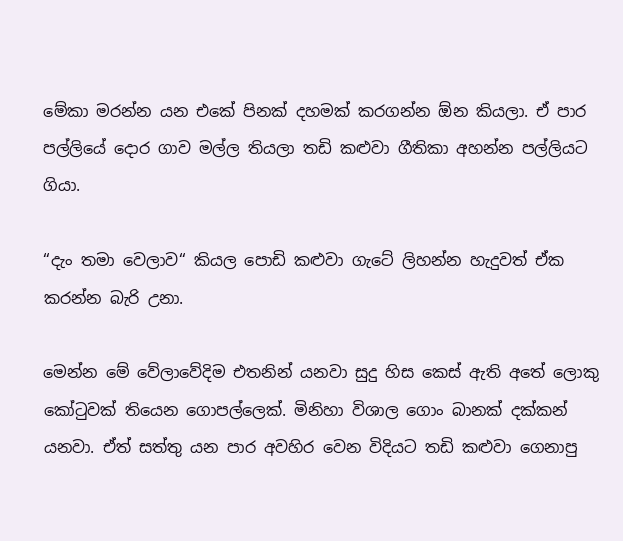මේකා මරන්න යන එකේ පිනක් දහමක් කරගන්න ඕන කියලා. ඒ පාර පල්ලියේ දොර ගාව මල්ල තියලා තඩි කළුවා ගීතිකා අහන්න පල්ලියට ගියා.

“දැං තමා වෙලාව“ කියල පොඩි කළුවා ගැටේ ලිහන්න හැදුවත් ඒක කරන්න බැරි උනා.

මෙන්න මේ වේලාවේදිම එතනින් යනවා සුදු හිස කෙස් ඇති අතේ ලොකු කෝටුවක් තියෙන ගොපල්ලෙක්. මිනිහා විශාල ගොං බානක් දක්කන් යනවා. ඒත් සත්තු යන පාර අවහිර වෙන විදියට තඩි කළුවා ගෙනාපු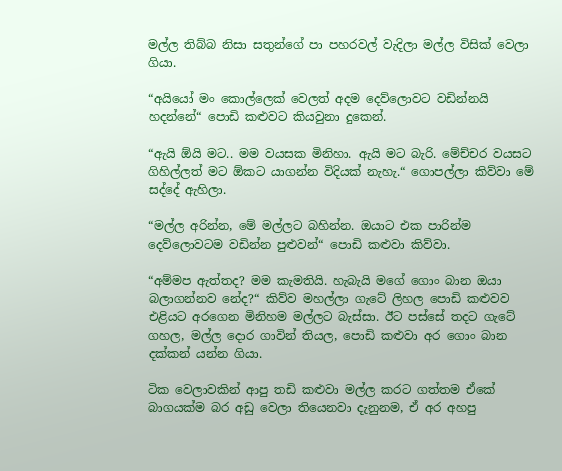මල්ල තිබ්බ නිසා සතුන්ගේ පා පහරවල් වැදිලා මල්ල විසික් වෙලා ගියා.

“අයියෝ මං කොල්ලෙක් වෙලත් අදම දෙව්ලොවට වඩින්නයි හදන්නේ“ පොඩි කළුවට කියවුනා දුකෙන්.

“ඇයි ඕයි මට.. මම වයසක මිනිහා. ඇයි මට බැරි. මේච්චර වයසට ගිහිල්ලත් මට ඕකට යාගන්න විදියක් නැහැ.“ ගොපල්ලා කිව්වා මේ සද්දේ ඇහිලා.

“මල්ල අරින්න, මේ මල්ලට බහින්න. ඔයාට එක පාරින්ම දෙව්ලොවටම වඩින්න පුළුවන්“ පොඩි කළුවා කිව්වා.

“අම්මප ඇත්තද? මම කැමතියි. හැබැයි මගේ ගොං බාන ඔයා බලාගන්නව නේද?“ කිව්ව මහල්ලා ගැටේ ලිහල පොඩි කළුවව එළියට අරගෙන මිනිහම මල්ලට බැස්සා. ඊට පස්සේ තදට ගැටේ ගහල, මල්ල දොර ගාවින් තියල, පොඩි කළුවා අර ගොං බාන දක්කන් යන්න ගියා.

ටික වෙලාවකින් ආපු තඩි කළුවා මල්ල කරට ගත්තම ඒකේ බාගයක්ම බර අඩු වෙලා තියෙනවා දැනුනම, ඒ අර අහපු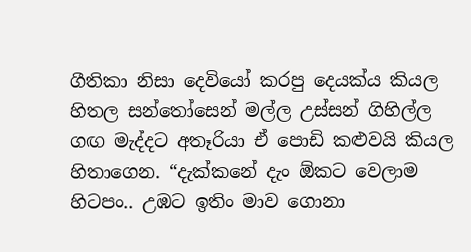ගීතිකා නිසා දෙවියෝ කරපු දෙයක්ය කියල හිතල සන්තෝසෙන් මල්ල උස්සන් ගිහිල්ල ගඟ මැද්දට අතෑරියා ඒ පොඩි කළුවයි කියල හිතාගෙන. “දැක්කනේ දැං ඕකට වෙලාම හිටපං.. උඹට ඉතිං මාව ගොනා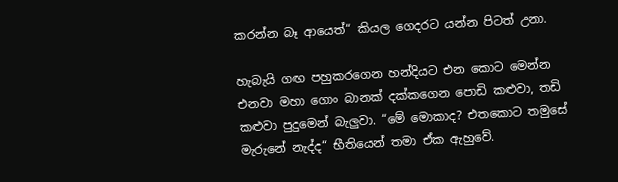කරන්න බෑ ආයෙත්“ කියල ගෙදරට යන්න පිටත් උනා.

හැබැයි ගඟ පහුකරගෙන හන්දියට එන කොට මෙන්න එනවා මහා ගොං බානක් දක්කගෙන පොඩි කළුවා, තඩි කළුවා පුදුමෙන් බැලුවා. “මේ මොකාද? එතකොට තමුසේ මැරුනේ නැද්ද“ භීතියෙන් තමා ඒක ඇහුවේ.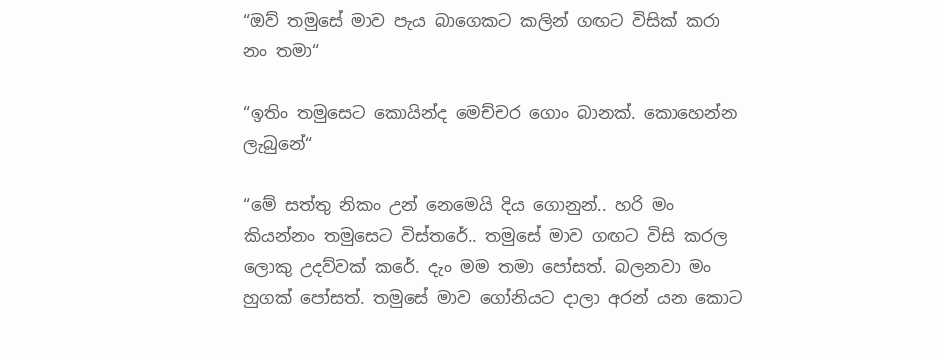“ඔව් තමුසේ මාව පැය බාගෙකට කලින් ගඟට විසික් කරා නං තමා“

“ඉතිං තමුසෙට කොයින්ද මෙච්චර ගොං බානක්. කොහෙන්න ලැබුනේ“

“මේ සත්තු නිකං උන් නෙමෙයි දිය ගොනුන්.. හරි මං කියන්නං තමුසෙට විස්තරේ.. තමුසේ මාව ගඟට විසි කරල ලොකු උදව්වක් කරේ. දැං මම තමා පෝසත්. බලනවා මං හුගක් පෝසත්. තමුසේ මාව ගෝනියට දාලා අරන් යන කොට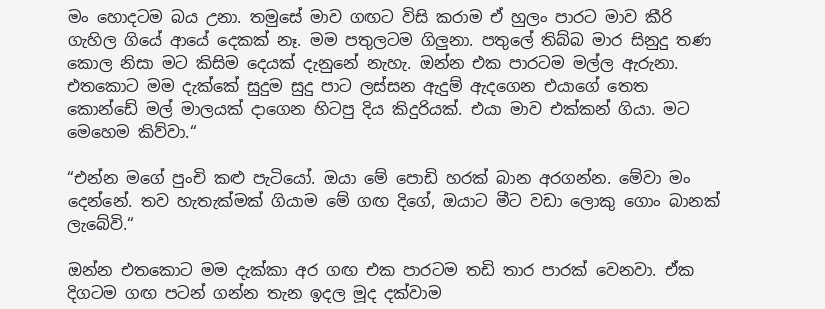මං හොදටම බය උනා. තමුසේ මාව ගඟට විසි කරාම ඒ හුලං පාරට මාව කීරි ගැහිල ගියේ ආයේ දෙකක් නෑ. මම පතුලටම ගිලුනා. පතුලේ තිබ්බ මාර සිනුදු තණ කොල නිසා මට කිසිම දෙයක් දැනුනේ නැහැ. ඔන්න එක පාරටම මල්ල ඇරුනා. එතකොට මම දැක්කේ සුදුම සුදු පාට ලස්සන ඇදුම් ඇදගෙන එයාගේ තෙත කොන්ඩේ මල් මාලයක් දාගෙන හිටපු දිය කිදුරියක්. එයා මාව එක්කන් ගියා. මට මෙහෙම කිව්වා.“

“එන්න මගේ පුංචි කළු පැටියෝ. ඔයා මේ පොඩි හරක් බාන අරගන්න. මේවා මං දෙන්නේ. තව හැතැක්මක් ගියාම මේ ගඟ දිගේ, ඔයාට මීට වඩා ලොකු ගොං බානක් ලැබේවි.“

ඔන්න එතකොට මම දැක්කා අර ගඟ එක පාරටම තඩි තාර පාරක් වෙනවා. ඒක දිගටම ගඟ පටන් ගන්න තැන ඉදල මූද දක්වාම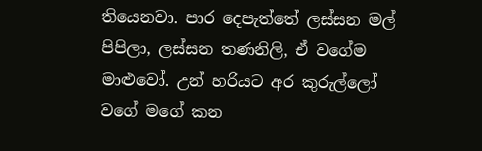තියෙනවා. පාර දෙපැත්තේ ලස්සන මල් පිපිලා, ලස්සන තණනිලි, ඒ වගේම මාළුවෝ. උන් හරියට අර කුරුල්ලෝ වගේ මගේ කන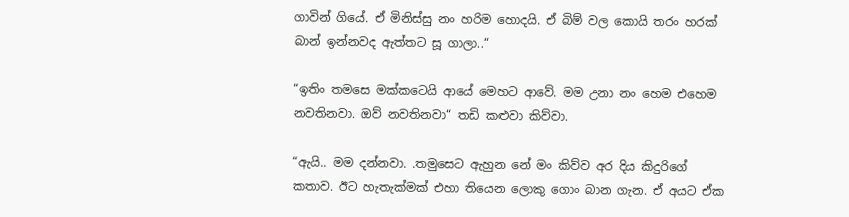ගාවින් ගියේ. ඒ මිනිස්සු නං හරිම හොදයි. ඒ බිම් වල කොයි තරං හරක් බාන් ඉන්නවද ඇත්තට සූ ගාලා..“

“ඉතිං තමසෙ මක්කටෙයි ආයේ මෙහට ආවේ. මම උනා නං හෙම එහෙම නවතිනවා. ඔව් නවතිනවා“ තඩි කළුවා කිව්වා.

“ඇයි.. මම දන්නවා. .තමුසෙට ඇහුන නේ මං කිව්ව අර දිය කිදුරිගේ කතාව. ඊට හැතැක්මක් එහා තියෙන ලොකු ගොං බාන ගැන. ඒ අයට ඒක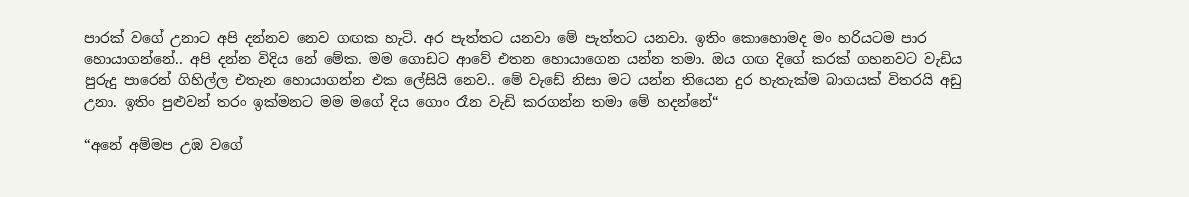පාරක් වගේ උනාට අපි දන්නව නෙව ගඟක හැටි. අර පැත්තට යනවා මේ පැත්තට යනවා. ඉතිං කොහොමද මං හරියටම පාර හොයාගන්නේ.. අපි දන්න විදිය නේ මේක. මම ගොඩට ආවේ එතන හොයාගෙන යන්න තමා. ඔය ගඟ දිගේ කරක් ගහනවට වැඩිය පුරුදු පාරෙන් ගිහිල්ල එතැන හොයාගන්න එක ලේසියි නෙව.. මේ වැඩේ නිසා මට යන්න තියෙන දුර හැතැක්ම බාගයක් විතරයි අඩු උනා. ඉතිං පුළුවන් තරං ඉක්මනට මම මගේ දිය ගොං රෑන වැඩි කරගන්න තමා මේ හදන්නේ“

“අනේ අම්මප උඹ වගේ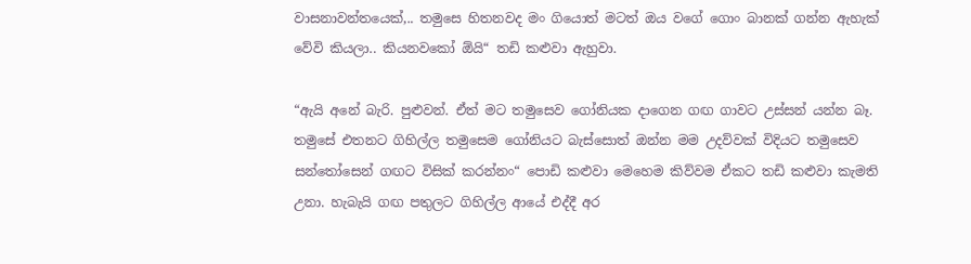වාසනාවන්තයෙක්,.. තමුසෙ හිතනවද මං ගියොත් මටත් ඔය වගේ ගොං බානක් ගන්න ඇහැක් වේවි කියලා.. කියනවකෝ ඕයි“ තඩි කළුවා ඇහුවා.

“ඇයි අනේ බැරි. පුළුවන්. ඒත් මට තමුසෙව ගෝනියක දාගෙන ගඟ ගාවට උස්සන් යන්න බෑ. තමුසේ එතනට ගිහිල්ල තමුසෙම ගෝනියට බැස්සොත් ඔන්න මම උදව්වක් විදියට තමුසෙව සන්තෝසෙන් ගඟට විසික් කරන්නං“ පොඩි කළුවා මෙහෙම කිව්වම ඒකට තඩි කළුවා කැමති උනා. හැබැයි ගඟ පතුලට ගිහිල්ල ආයේ එද්දී අර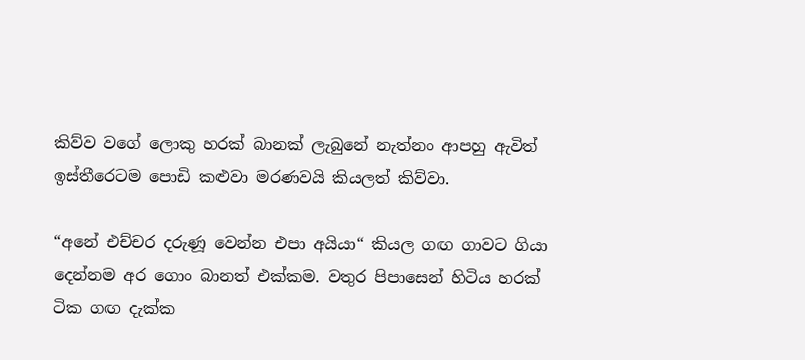කිව්ව වගේ ලොකු හරක් බානක් ලැබුනේ නැත්නං ආපහු ඇවිත් ඉස්තීරෙටම පොඩි කළුවා මරණවයි කියලත් කිව්වා.

“අනේ එච්චර දරුණූ වෙන්න එපා අයියා“ කියල ගඟ ගාවට ගියා දෙන්නම අර ගොං බානත් එක්කම. වතුර පිපාසෙන් හිටිය හරක් ටික ගඟ දැක්ක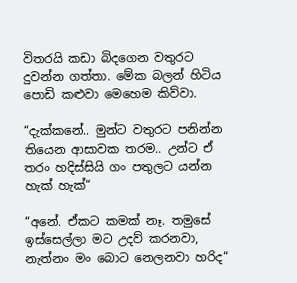විතරයි කඩා බිදගෙන වතුරට දුවන්න ගත්තා. මේක බලන් හිටිය පොඩි කළුවා මෙහෙම කිව්වා.

“දැක්කනේ.. මුන්ට වතුරට පනින්න තියෙන ආසාවක තරම.. උන්ට ඒ තරං හදිස්සියි ගං පතුලට යන්න හැක් හැක්“

“අනේ. ඒකට කමක් නෑ. තමුසේ ඉස්සෙල්ලා මට උදව් කරනවා, නැත්නං මං බොට නෙලනවා හරිද“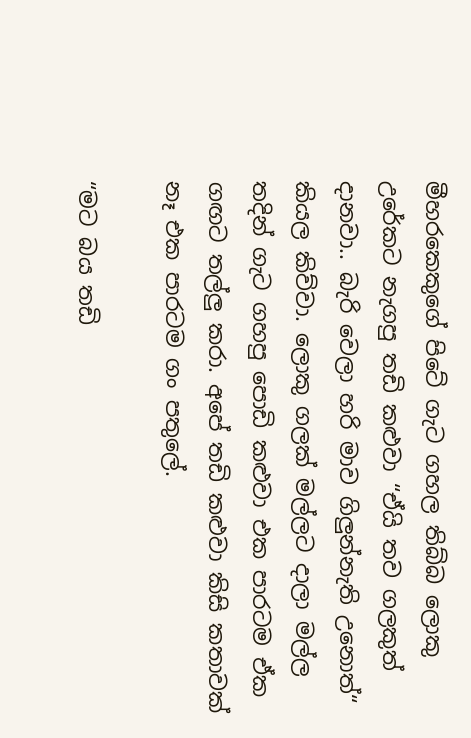මීහරකෙකුගේ පිටේ ගැට ගහල තිබ්බ ලොකු උරේකට නැගපු තඩි කළුවා “ඒයි තව ගලකුත් දානවා.. බැරි වෙලා හරි මාව ගිලුන්නැති උනොත්“ කියල කිව්වා. ලොකු ගලක් මල්ලට දාලා මල්ල තදින් ගැට ගහපු පොඩි කළුවා එක පාරටම ඒක ගඟට තල්ලු කරා. අපේ තඩි කළුවා කිසි කතාවක් නෑ එක පාරටම ගං පතුලේ.

“මට බය තඩි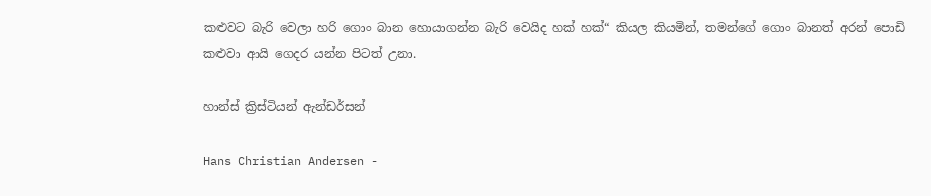කළුවට බැරි වෙලා හරි ගොං බාන හොයාගන්න බැරි වෙයිද හක් හක්“ කියල කියමින්, තමන්ගේ ගොං බානත් අරන් පොඩි කළුවා ආයි ගෙදර යන්න පිටත් උනා.

හාන්ස් ක්‍රිස්ටියන් ඇන්ඩර්සන්

Hans Christian Andersen -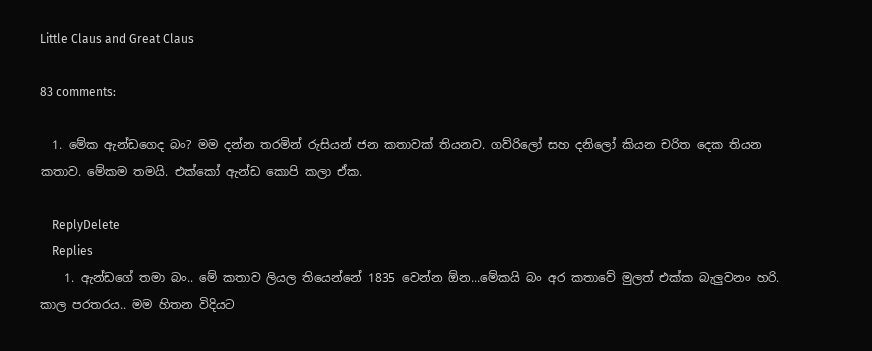Little Claus and Great Claus

83 comments:

  1. මේක ඇන්ඩගෙද බං? මම දන්න තරමින් රුසියන් ජන කතාවක් තියනව. ගව්රිලෝ සහ දනිලෝ කියන චරිත දෙක තියන කතාව. මේකම තමයි. එක්කෝ ඇන්ඩ කොපි කලා ඒක.

    ReplyDelete
    Replies
    1. ඇන්ඩගේ තමා බං.. මේ කතාව ලියල තියෙන්නේ 1835 වෙන්න ඕන...මේකයි බං අර කතාවේ මුලත් එක්ක බැලුවනං හරි. කාල පරතරය.. මම හිතන විදියට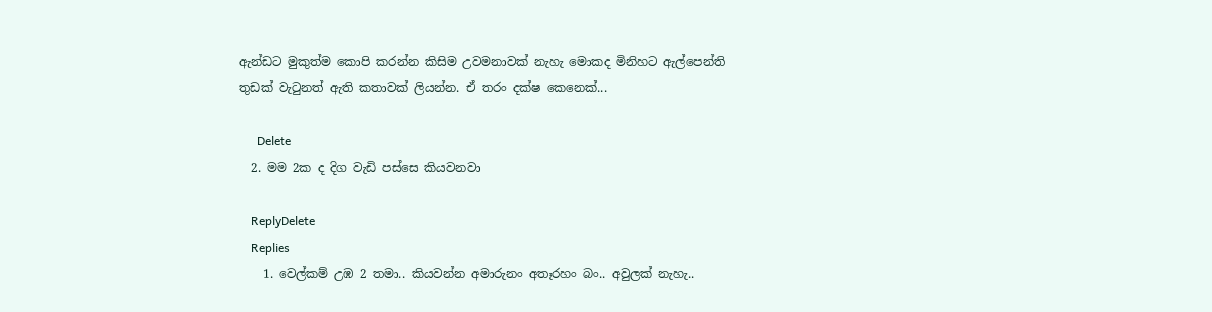ඇන්ඩට මුකුත්ම කොපි කරන්න කිසිම උවමනාවක් නැහැ මොකද මිනිහට ඇල්පෙන්ති තුඩක් වැටුනත් ඇති කතාවක් ලියන්න. ඒ තරං දක්ෂ කෙනෙක්...

      Delete
  2. මම 2ක ද දිග වැඩි පස්සෙ කියවනවා

    ReplyDelete
    Replies
    1. වෙල්කම් උඹ 2 තමා.. කියවන්න අමාරුනං අතෑරහං බං.. අවුලක් නැහැ..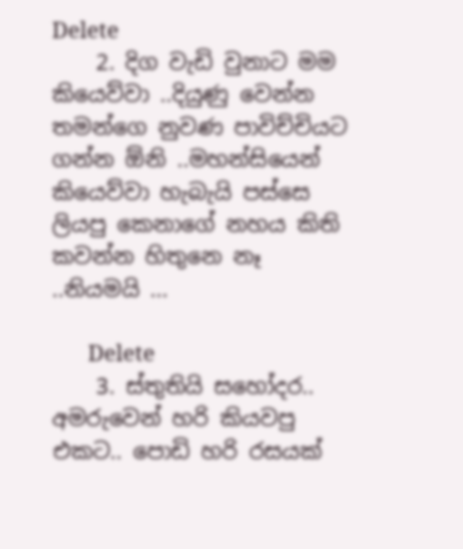Delete
    2. දිග වැඩි වුනාට මම කියෙව්වා ..දියුණු වෙන්න තමන්ගෙ නුවණ පාවිච්චියට ගන්න ඕනි ..මහන්සියෙන් කියෙව්වා හැබැයි පස්සෙ ලියපු කෙනාගේ නහය කිති කවන්න හිතුනෙ නෑ ..නියමයි ...

      Delete
    3. ස්තුතියි සහෝදර.. අමරුවෙන් හරි කියවපු එකට.. පොඩි හරි රසයක්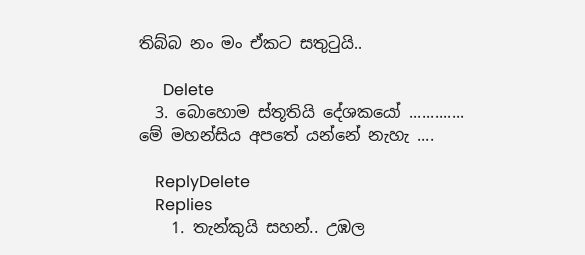තිබ්බ නං මං ඒකට සතුටුයි..

      Delete
  3. බොහොම ස්තූතියි දේශකයෝ ............. මේ මහන්සිය අපතේ යන්නේ නැහැ ....

    ReplyDelete
    Replies
    1. තැන්කුයි සහන්.. උඹල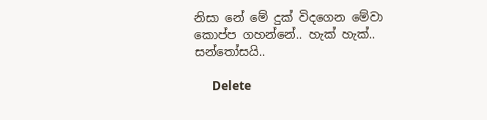නිසා නේ මේ දුක් විදගෙන මේවා කොප්ප ගහන්නේ.. හැක් හැක්.. සන්තෝසයි..

      Delete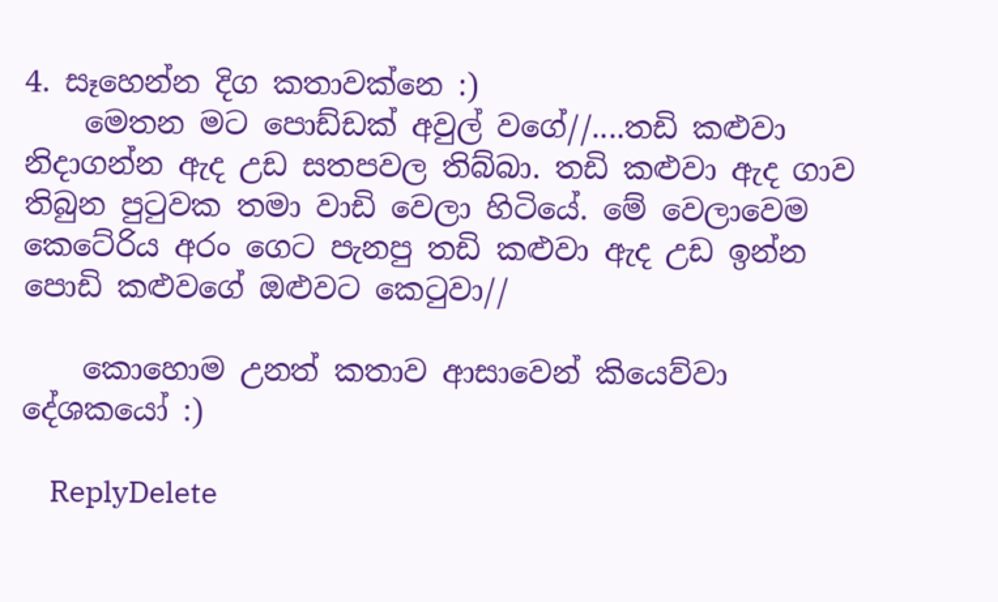4. සෑහෙන්න දිග කතාවක්නෙ :)
    මෙතන මට පොඩ්ඩක් අවුල් වගේ//....තඩි කළුවා නිදාගන්න ඇද උඩ සතපවල තිබ්බා. තඩි කළුවා ඇද ගාව තිබුන පුටුවක තමා වාඩි වෙලා හිටියේ. මේ වෙලාවෙම කෙටේරිය අරං ගෙට පැනපු තඩි කළුවා ඇද උඩ ඉන්න පොඩි කළුවගේ ඔළුවට කෙටුවා//

    කොහොම උනත් කතාව ආසාවෙන් කියෙව්වා දේශකයෝ :)

    ReplyDelete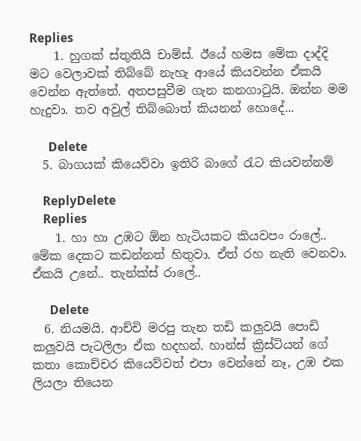Replies
    1. හුගක් ස්තුතියි චාම්ස්. ඊයේ හමස මේක දාද්දි මට වෙලාවක් තිබ්බේ නැහැ ආයේ කියවන්න ඒකයි වෙන්න ඇත්තේ. අතපසුවීම ගැන කනගාටුයි. ඔන්න මම හැදුවා. තව අවුල් තිබ්බොත් කියනන් හොදේ...

      Delete
  5. බාගයක් කියෙව්වා ඉතිරි බාගේ රැට කියවන්නම්

    ReplyDelete
    Replies
    1. හා හා උඹට ඕන හැටියකට කියවපං රාලේ.. මේක දෙකට කඩන්නත් හිතුවා. ඒත් රහ නැති වෙනවා. ඒකයි උනේ.. තැන්ක්ස් රාලේ..

      Delete
  6. නියමයි. ආච්චි මරපු තැන තඩි කලුවයි පොඩි කලුවයි පැටලිලා ඒක හදහන්. හාන්ස් ක්‍රිස්ටියන් ගේ කතා කොච්චර කියෙව්වත් එපා වෙන්නේ නෑ, උඹ එක ලියලා තියෙන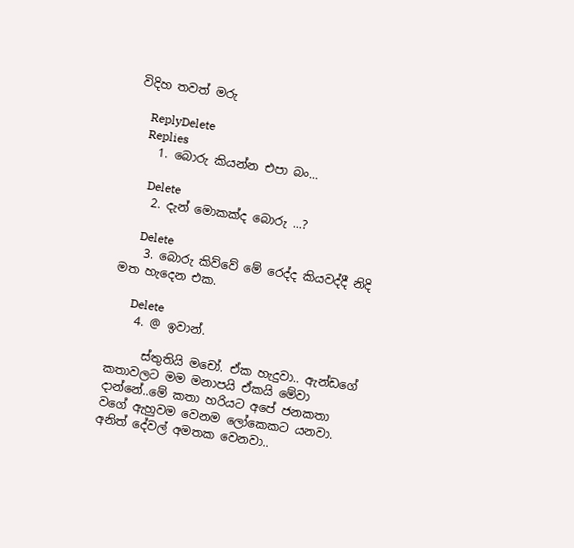විදිහ තවත් මරු

    ReplyDelete
    Replies
    1. බොරු කියන්න එපා බං...

      Delete
    2. දැන් මොකක්ද බොරු ...?

      Delete
    3. බොරු කිව්වේ මේ රෙද්ද කියවද්දී නිදි මත හැදෙන එක.

      Delete
    4. @ ඉවාන්.

      ස්තුතියි මචෝ. ඒක හැදුවා.. ඇන්ඩගේ කතාවලට මම මනාපයි ඒකයි මේවා දාන්නේ..මේ කතා හරියට අපේ ජනකතා වගේ ඇහුවම වෙනම ලෝකෙකට යනවා. අනිත් දේවල් අමතක වෙනවා..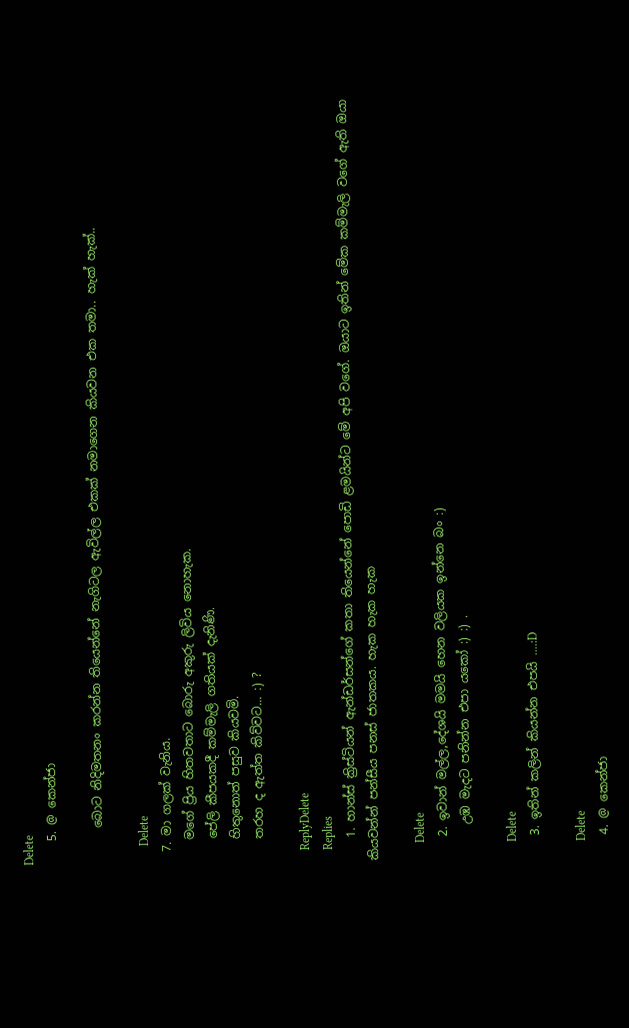Delete
    5. @ කෙන්ජා

      බොට නිදිමතනං කරන්න තියෙන්නේ නැගිටල ඇවිල්ල එකක් නමාගෙන කියවන එක තමා.. හැක් හැක්..

      Delete
  7. මා ගලක් වැනිය.
    මගේ ප්‍රිය හිතවතාට බොරු අකුරු ලිවිය නොහැක.
    පේලි කීපයකදී කම්මැලි ගතියක් දැනිණි.
    හිතුනොත් පසුව කියවමි.
    තරහ ද ඇත්ත කිව්වට... :) ?

    ReplyDelete
    Replies
    1. හාන්ස් ක්‍රිස්ටියන් ඇන්ඩර්සන්ගේ කතා තියෙන්නේ පොඩි ළමයින්ට මේ අපි වගේ. ඔයාට ඉතින් මේක කම්මැලි වගේ ඇති ඔයා කියවන්න් පන්සීය පනස් ජාතකය. හැක හැක හැක

      Delete
    2. ඉවාන් මල්ල,දේශයි මමයි හෙන වලියක ඉන්නෙ බං :)
      උඹ මැදට පනින්න එපා යකෝ :) :) .

      Delete
    3. ඉතින් කලින් කියන්න එපයි ....:D

      Delete
    4. @ කෙන්ජා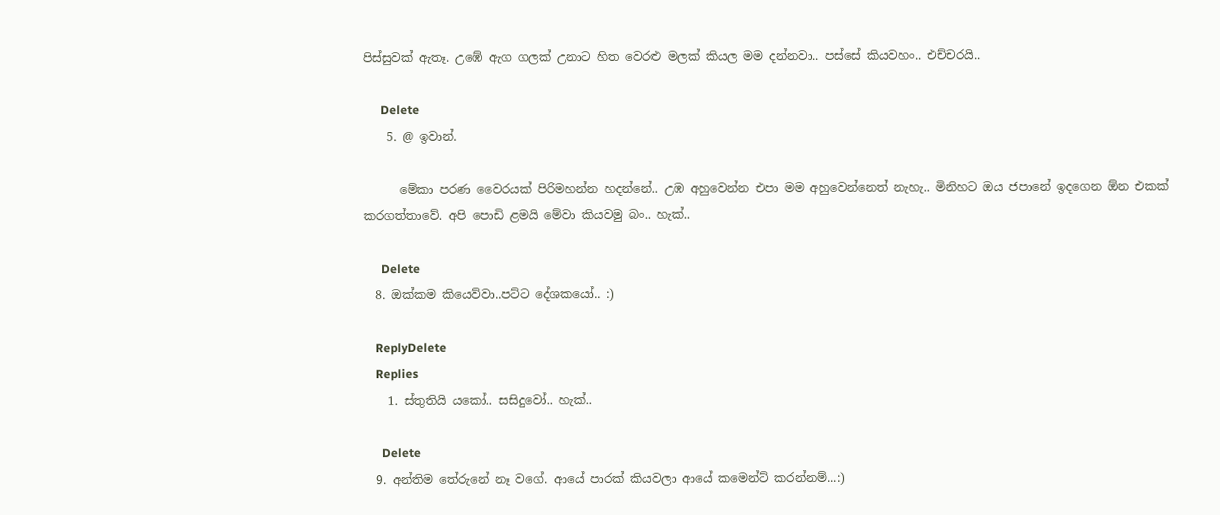පිස්සුවක් ඇතෑ. උඹේ ඇග ගලක් උනාට හිත වෙරළු මලක් කියල මම දන්නවා.. පස්සේ කියවහං.. එච්චරයි..

      Delete
    5. @ ඉවාන්.

      මේකා පරණ වෛරයක් පිරිමහන්න හදන්නේ.. උඹ අහුවෙන්න එපා මම අහුවෙන්නෙත් නැහැ.. මිනිහට ඔය ජපානේ ඉදගෙන ඕන එකක් කරගත්තාවේ. අපි පොඩි ළමයි මේවා කියවමු බං.. හැක්..

      Delete
  8. ඔක්කම කියෙව්වා..පට්ට දේශකයෝ.. :)

    ReplyDelete
    Replies
    1. ස්තුතියි යකෝ.. සසිදුවෝ.. හැක්..

      Delete
  9. අන්තිම තේරුනේ නෑ වගේ. ආයේ පාරක් කියවලා ආයේ කමෙන්ට් කරන්නම්...:)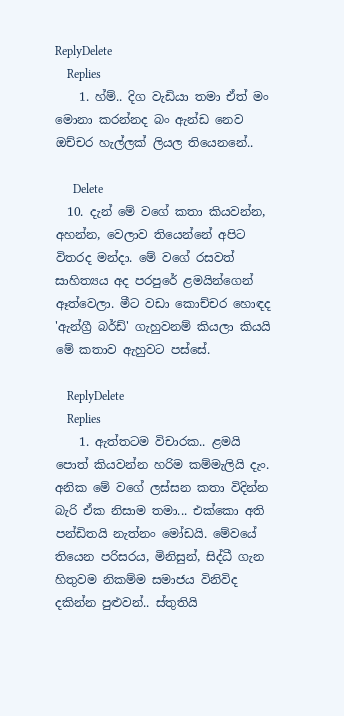ReplyDelete
    Replies
    1. හ්ම්.. දිග වැඩියා තමා ඒත් මං මොනා කරන්නද බං ඇන්ඩ නෙව ඔච්චර හැල්ලක් ලියල තියෙනනේ..

      Delete
  10. දැන් මේ වගේ කතා කියවන්න, අහන්න, වෙලාව තියෙන්නේ අපිට විතරද මන්දා. මේ වගේ රසවත් සාහිත්‍යය අද පරපුරේ ළමයින්ගෙන් ඈත්වෙලා. මීට වඩා කොච්චර හොඳද 'ඇන්ග්‍රී බර්ඩ්' ගැහුවනම් කියලා කියයි මේ කතාව ඇහුවට පස්සේ.

    ReplyDelete
    Replies
    1. ඇත්තටම විචාරක.. ළමයි පොත් කියවන්න හරිම කම්මැලියි දැං. අනික මේ වගේ ලස්සන කතා විදින්න බැරි ඒක නිසාම තමා... එක්කො අති පන්ඩිතයි නැත්නං මෝඩයි. මේවයේ තියෙන පරිසරය, මිනිසුන්, සිද්ධී ගැන හිතුවම නිකම්ම සමාජය විනිවිද දකින්න පුළුවන්.. ස්තුතියි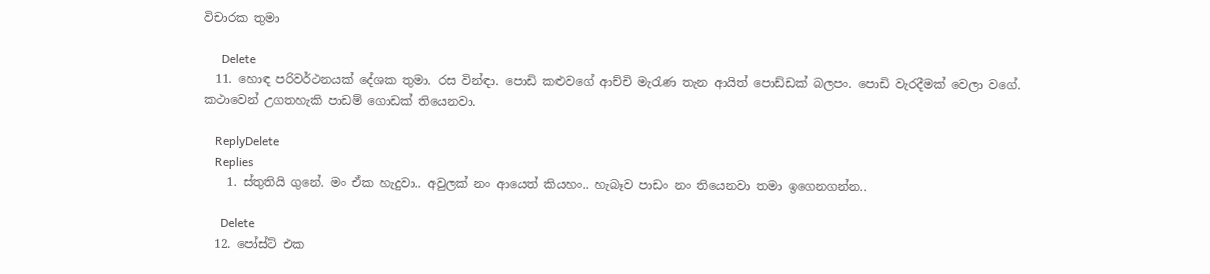විචාරක තුමා

      Delete
  11. හොඳ පරිවර්ථනයක් දේශක තුමා. රස වින්ඳා. පොඩි කළුවගේ ආච්චි මැරැණ තැන ආයිත් පොඩ්ඩක් බලපං. පොඩි වැරදීමක් වෙලා වගේ. කථාවෙන් උගතහැකි පාඩම් ගොඩක් තියෙනවා.

    ReplyDelete
    Replies
    1. ස්තුතියි ගුනේ. මං ඒක හැදුවා.. අවුලක් නං ආයෙත් කියහං.. හැබෑව පාඩං නං තියෙනවා තමා ඉගෙනගන්න..

      Delete
  12. පෝස්ට් එක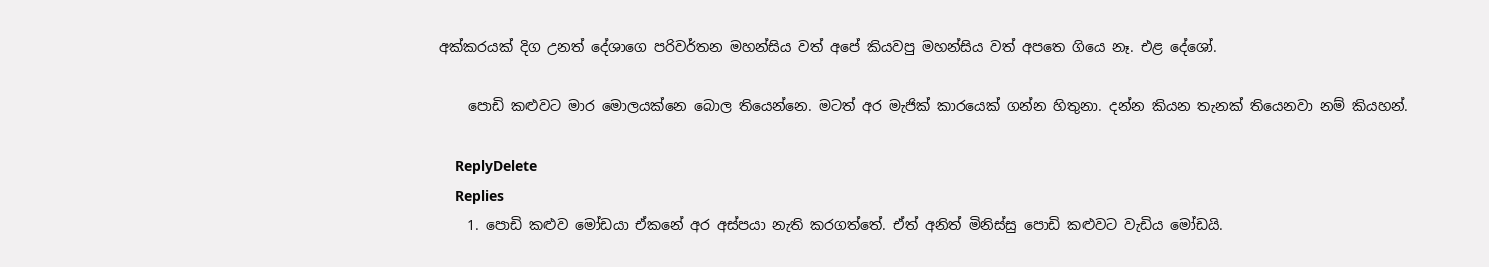අක්කරයක් දිග උනත් දේශාගෙ පරිව‍ර්තන මහන්සිය වත් අපේ කියවපු මහන්සිය වත් අපතෙ ගියෙ නෑ. එළ දේශෝ.

    පොඩි කළුවට මාර මොලයක්නෙ බොල තියෙන්නෙ. මටත් අර මැජික් කාරයෙක් ගන්න හිතුනා. දන්න කියන තැනක් තියෙනවා නම් කියහන්.

    ReplyDelete
    Replies
    1. පොඩි කළුව මෝඩයා ඒකනේ අර අස්පයා නැති කරගත්තේ. ඒත් අනිත් මිනිස්සු පොඩි කළුවට වැඩිය මෝඩයි.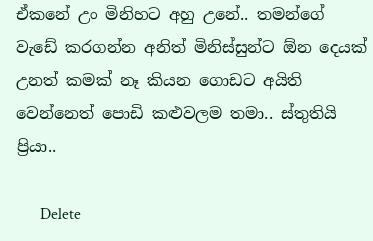ඒකනේ උං මිනිහට අහු උනේ.. තමන්ගේ වැඩේ කරගන්න අනිත් මිනිස්සුන්ට ඕන දෙයක් උනත් කමක් නෑ කියන ගොඩට අයිති වෙන්නෙත් පොඩි කළුවලම තමා.. ස්තුතියි ප්‍රියා..

      Delete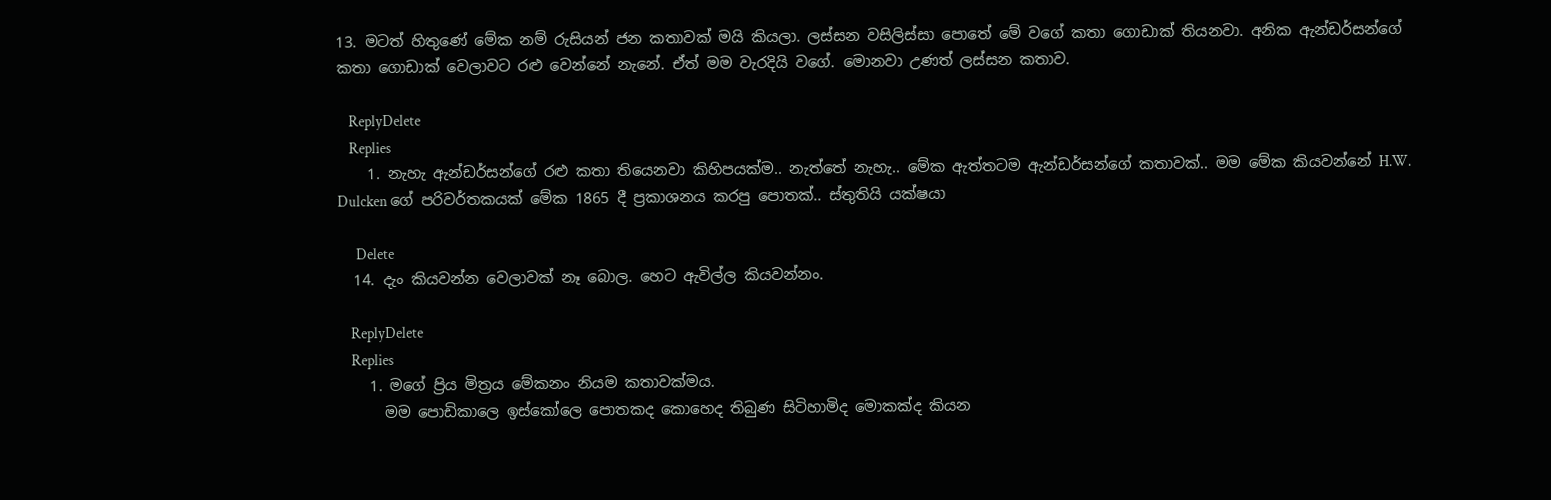13. මටත් හිතුණේ මේක නම් රුසියන් ජන කතාවක් මයි කියලා. ලස්සන වසිලිස්සා පොතේ මේ වගේ කතා ගොඩාක් තියනවා. අනික ඇන්ඩර්සන්ගේ කතා ගොඩාක් වෙලාවට රළු වෙන්නේ නැනේ. ඒත් මම වැරදියි වගේ. මොනවා උණත් ලස්සන කතාව.

    ReplyDelete
    Replies
    1. නැහැ ඇන්ඩර්සන්ගේ රළු කතා තියෙනවා කිහිපයක්ම.. නැත්තේ නැහැ.. මේක ඇත්තටම ඇන්ඩර්සන්ගේ කතාවක්.. මම මේක කියවන්නේ H.W. Dulcken ගේ පරිවර්තකයක් මේක 1865 දී ප්‍රකාශනය කරපු පොතක්.. ස්තුතියි යක්ෂයා

      Delete
  14. දැං කියවන්න වෙලාවක් නෑ බොල. හෙට ඇවිල්ල කියවන්නං.

    ReplyDelete
    Replies
    1. මගේ ප්‍රිය මිත්‍රය මේකනං නියම කතාවක්මය.
      මම පොඩිකාලෙ ඉස්කෝලෙ පොතකද කොහෙද තිබුණ සිටිහාමිද මොකක්ද කියන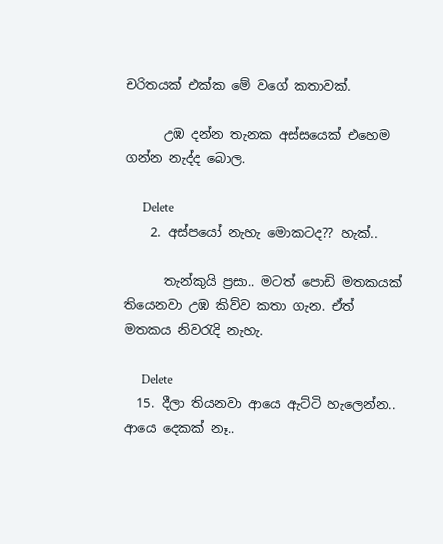චරිතයක් එක්ක මේ වගේ කතාවක්.

      උඹ දන්න තැනක අස්සයෙක් එහෙම ගන්න නැද්ද බොල.

      Delete
    2. අස්පයෝ නැහැ මොකටද?? හැක්..

      තැන්කුයි ප්‍රසා.. මටත් පොඩි මතකයක් තියෙනවා උඹ කිව්ව කතා ගැන. ඒත් මතකය නිවරැදි නැහැ.

      Delete
  15. දීලා තියනවා ආයෙ ඇට්ටි හැලෙන්න.. ආයෙ දෙකක් නෑ..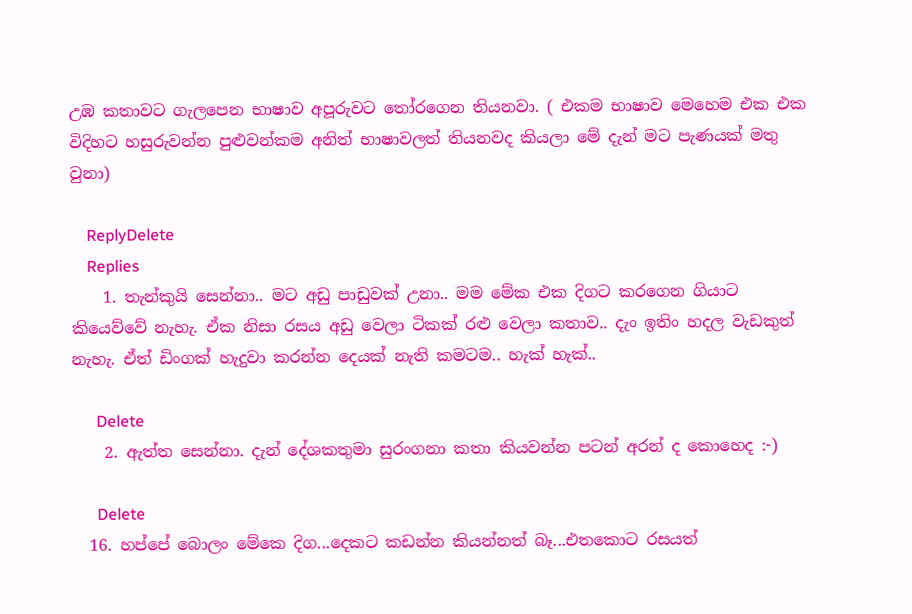උඹ කතාවට ගැලපෙන භාෂාව අපූරුවට තෝරගෙන තියනවා. ( එකම භාෂාව මෙහෙම එක එක විදිහට හසුරුවන්න පුළුවන්කම අනිත් භාෂාවලත් තියනවද කියලා මේ දැන් මට පැණයක් මතු වුනා)

    ReplyDelete
    Replies
    1. තැන්කුයි සෙන්නා.. මට අඩු පාඩුවක් උනා.. මම මේක එක දිගට කරගෙන ගියාට කියෙව්වේ නැහැ. ඒක නිසා රසය අඩු වෙලා ටිකක් රළු වෙලා කතාව.. දැං ඉතිං හදල වැඩකුත් නැහැ. ඒත් ඩිංගක් හැදුවා කරන්න දෙයක් නැති කමටම.. හැක් හැක්..

      Delete
    2. ඇත්ත සෙන්නා. දැන් දේශකතුමා සුරංගනා කතා කියවන්න පටන් අරන් ද කොහෙද :-)

      Delete
  16. හප්පේ බොලං මේකෙ දිග...දෙකට කඩන්න කියන්නත් බෑ...එතකොට රසයත්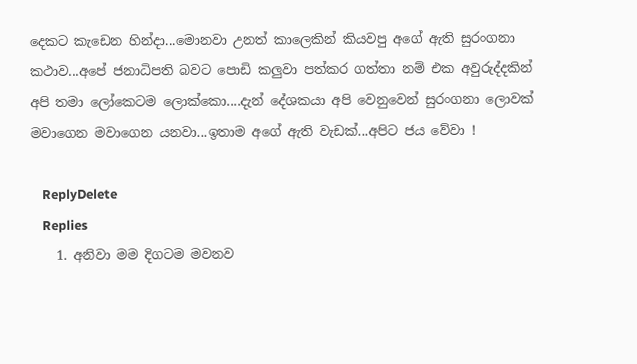දෙකට කැඩෙන හින්දා...මොනවා උනත් කාලෙකින් කියවපු අගේ ඇති සුරංගනා කථාව...අපේ ජනාධිපති බවට පොඩි කලුවා පත්කර ගත්තා නම් එක අවුරුද්දකින් අපි තමා ලෝකෙටම ලොක්කො....දැන් දේශකයා අපි වෙනුවෙන් සුරංගනා ලොවක් මවාගෙන මවාගෙන යනවා...ඉතාම අගේ ඇති වැඩක්...අපිට ජය වේවා !

    ReplyDelete
    Replies
    1. අනිවා මම දිගටම මවනව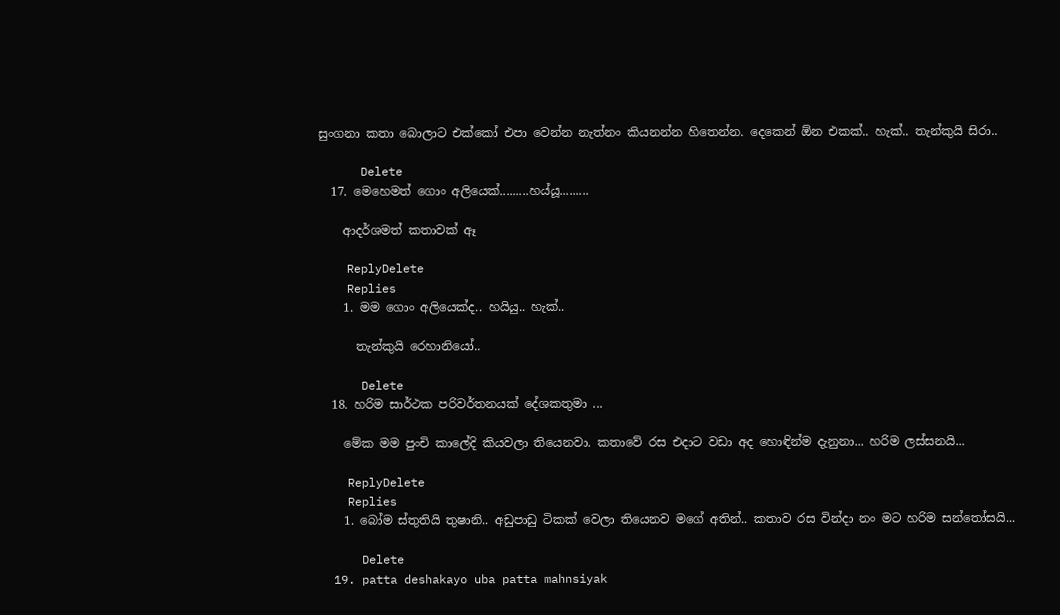සුංගනා කතා බොලාට එක්කෝ එපා වෙන්න නැත්නං කියනන්න හිතෙන්න. දෙකෙන් ඕන එකක්.. හැක්.. තැන්කුයි සිරා..

      Delete
  17. මෙහෙමත් ගොං අලියෙක්.........හය්යූ.........

    ආදර්ශමත් කතාවක් ඈ

    ReplyDelete
    Replies
    1. මම ගොං අලියෙක්ද.. හයියු.. හැක්..

      තැන්කුයි රෙහානියෝ..

      Delete
  18. හරිම සාර්ථක පරිවර්තනයක් දේශකතුමා ...

    මේක මම පුංචි කාලේදි කියවලා තියෙනවා. කතාවේ රස එදාට වඩා අද හොඳින්ම දැනුනා... හරිම ලස්සනයි...

    ReplyDelete
    Replies
    1. බෝම ස්තුතියි තුෂානි.. අඩුපාඩු ටිකක් වෙලා තියෙනව මගේ අතින්.. කතාව රස වින්දා නං මට හරිම සන්තෝසයි...

      Delete
  19. patta deshakayo uba patta mahnsiyak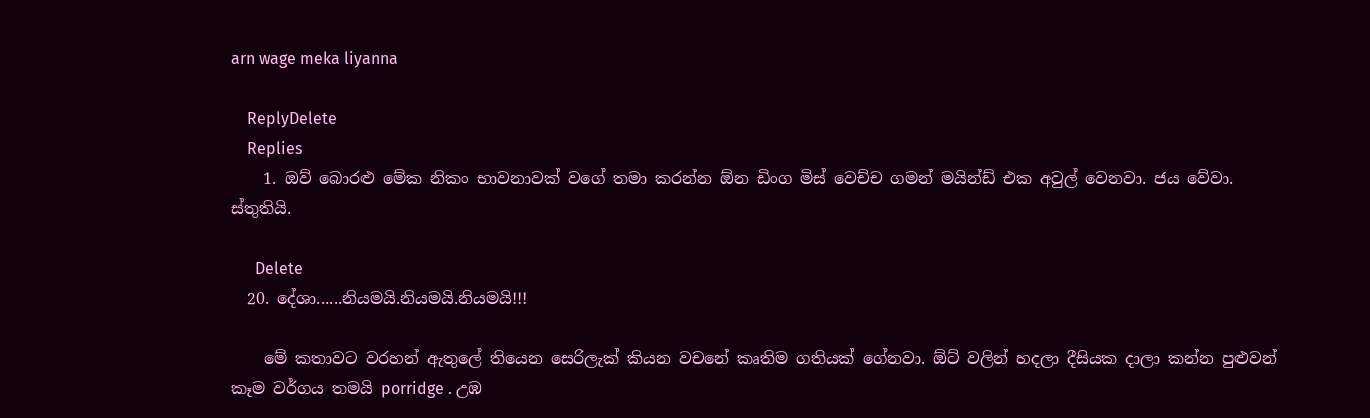arn wage meka liyanna

    ReplyDelete
    Replies
    1. ඔව් බොරළු මේක නිකං භාවනාවක් වගේ තමා කරන්න ඕන ඩිංග මිස් වෙච්ච ගමන් මයින්ඩ් එක අවුල් වෙනවා. ජය වේවා. ස්තුතියි.

      Delete
  20. දේශා......නියමයි.නියමයි.නියමයි!!!

    මේ කතාවට වරහන් ඇතුලේ තියෙන සෙරිලැක් කියන වචනේ කෘතිම ගතියක් ගේනවා. ඕට් වලින් හදලා දීසියක දාලා කන්න පුළුවන් කෑම වර්ගය තමයි porridge . උඹ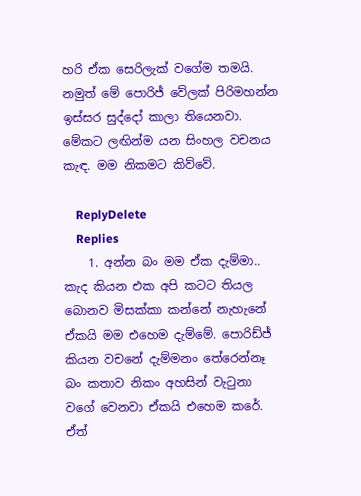හරි ඒක සෙරිලැක් වගේම තමයි. නමුත් මේ පොරිජ් වේලක් පිරිමහන්න ඉස්සර සුද්දෝ කාලා තියෙනවා. මේකට ලඟින්ම යන සිංහල වචනය කැඳ. මම නිකමට කිව්වේ.

    ReplyDelete
    Replies
    1. අන්න බං මම ඒක දැම්මා.. කැද කියන එක අපි කටට තියල බොනව මිසක්කා කන්නේ නැහැනේ ඒකයි මම එහෙම දැම්මේ. පොරිඩ්ජ් කියන වචනේ දැම්මනං තේරෙන්නෑ බං කතාව නිකං අහසින් වැටුනා වගේ වෙනවා ඒකයි එහෙම කරේ. ඒත්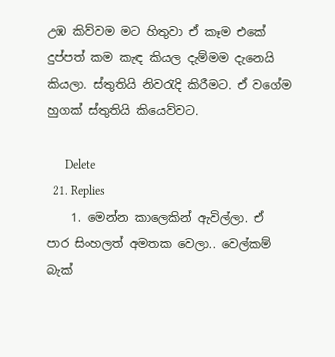උඹ කිව්වම මට හිතුවා ඒ කෑම එකේ දුප්පත් කම කැඳ කියල දැම්මම දැනෙයි කියලා. ස්තුතියි නිවරැදි කිරීමට. ඒ වගේම හුගක් ස්තුතියි කියෙව්වට.

      Delete
  21. Replies
    1. මෙන්න කාලෙකින් ඇවිල්ලා. ඒ පාර සිංහලත් අමතක වෙලා.. වෙල්කම් බැක්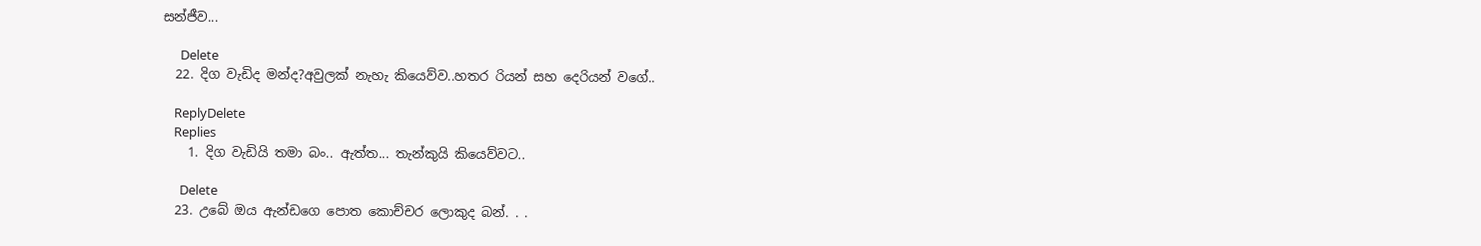සන්ජීව...

      Delete
  22. දිග වැඩිද මන්ද?අවුලක් නැහැ කියෙව්ව..හතර රියන් සහ දෙරියන් වගේ..

    ReplyDelete
    Replies
    1. දිග වැඩියි තමා බං.. ඇත්ත... තැන්කුයි කියෙව්වට..

      Delete
  23. උබේ ඔය ඇන්ඩගෙ පොත කොච්චර ලොකුද බන්. . .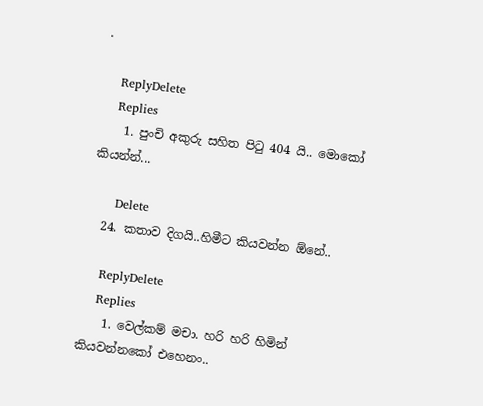.

    ReplyDelete
    Replies
    1. පුංචි අකුරු සහිත පිටු 404 යි.. මොකෝ කියන්න්...

      Delete
  24. කතාව දිගයි..හිමීට කියවන්න ඕනේ..

    ReplyDelete
    Replies
    1. වෙල්කම් මචා. හරි හරි හිමින් කියවන්නකෝ එහෙනං..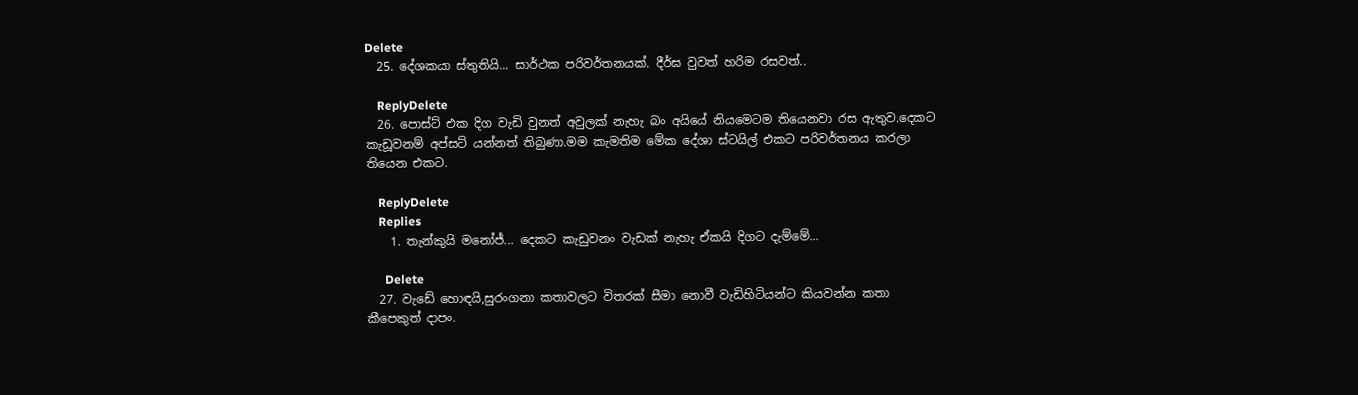Delete
  25. දේශකයා ස්තුතියි... සාර්ථක පරිවර්තනයක්. දීර්ඝ වුවත් හරිම රසවත්..

    ReplyDelete
  26. පොස්ට් එක දිග වැඩි වුනත් අවුලක් නැහැ බං අයියේ නියමෙටම තියෙනවා රස ඇතුව.දෙකට කැඩූවනම් අප්සට් යන්නත් තිබුණා.මම කැමතිම මේක දේශා ස්ටයිල් එකට පරිවර්තනය කරලා තියෙන එකට.

    ReplyDelete
    Replies
    1. තැන්කුයි මනෝජ්... දෙකට කැඩුවනං වැඩක් නැහැ ඒකයි දිගට දැම්මේ...

      Delete
  27. වැඩේ හොඳයි,සුරංගනා කතාවලට විතරක් සීමා නොවී වැඩිහිටියන්ට කියවන්න කතා කීපෙකුත් දාපං.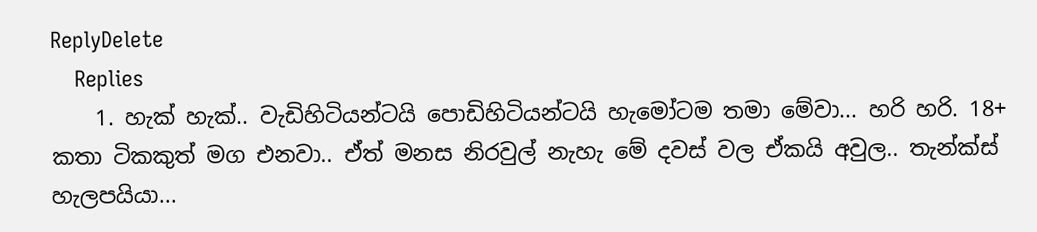ReplyDelete
    Replies
    1. හැක් හැක්.. වැඩිහිටියන්ටයි පොඩිහිටියන්ටයි හැමෝටම තමා මේවා... හරි හරි. 18+ කතා ටිකකුත් මග එනවා.. ඒත් මනස නිරවුල් නැහැ මේ දවස් වල ඒකයි අවුල.. තැන්ක්ස් හැලපයියා...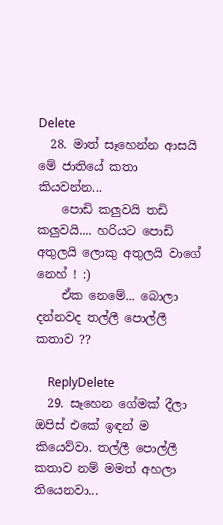Delete
  28. මාත් සෑහෙන්න ආසයි මේ ජාතියේ කතා කියවන්න...
    පොඩි කලුවයි තඩි කලුවයි.... හරියට පොඩි අතුලයි ලොකු අතුලයි වාගේ නෙහ් ! :)
    ඒක නෙමේ... බොලා දන්නවද තල්ලී පොල්ලී කතාව ??

    ReplyDelete
  29. සෑහෙන ගේමක් දීලා ඔපිස් එකේ ඉඳන් ම කියෙව්වා. තල්ලී පොල්ලී කතාව නම් මමත් අහලා තියෙනවා...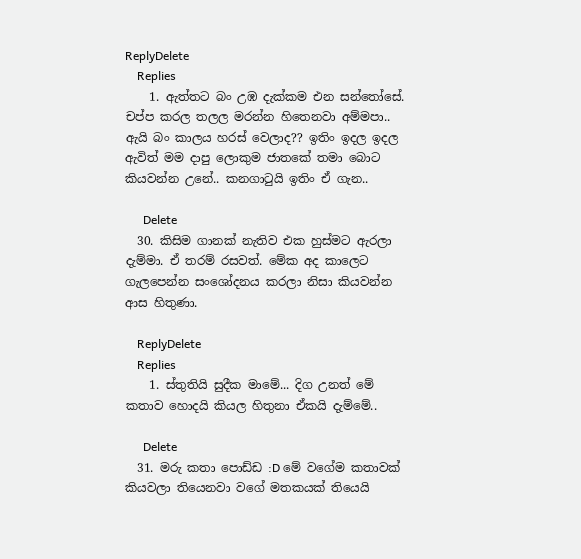ReplyDelete
    Replies
    1. ඇත්තට බං උඹ දැක්කම එන සන්තෝසේ. චප්ප කරල තලල මරන්න හිතෙනවා අම්මපා.. ඇයි බං කාලය හරස් වෙලාද?? ඉතිං ඉදල ඉදල ඇවිත් මම දාපු ලොකුම ජාතකේ තමා බොට කියවන්න උනේ.. කනගාටුයි ඉතිං ඒ ගැන..

      Delete
  30. කිසිම ගානක් නැතිව එක හුස්මට ඇරලා දැම්මා. ඒ තරම් රසවත්. මේක අද කාලෙට ගැලපෙන්න සංශෝදනය කරලා නිසා කියවන්න ආස හිතුණා.

    ReplyDelete
    Replies
    1. ස්තුතියි සුදීක මාමේ... දිග උනත් මේ කතාව හොදයි කියල හිතුනා ඒකයි දැම්මේ..

      Delete
  31. මරු කතා පොඩ්ඩ :D මේ වගේම කතාවක් කියවලා තියෙනවා වගේ මතකයක් තියෙයි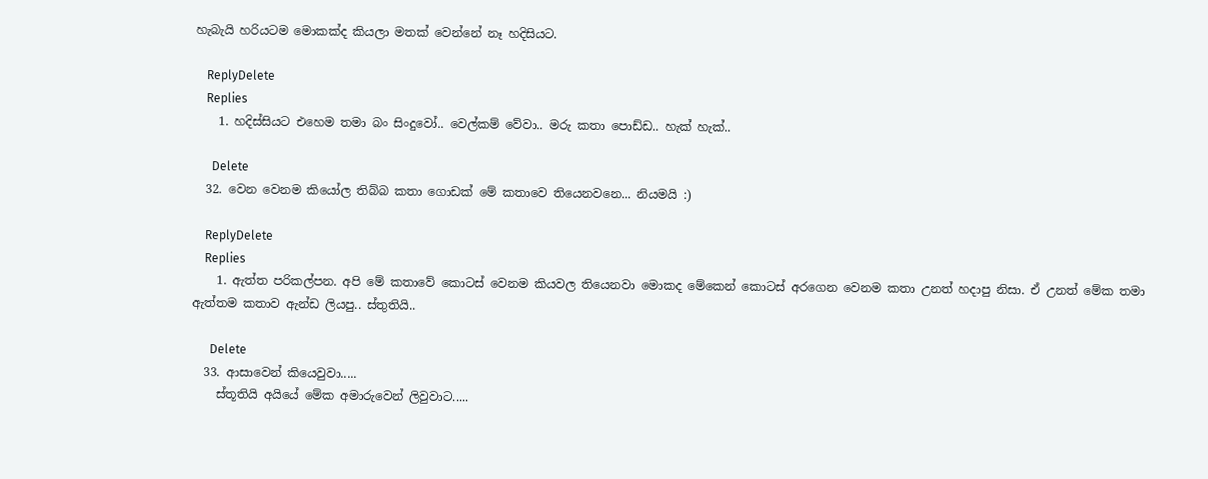හැබැයි හරියටම මොකක්ද කියලා මතක් වෙන්නේ නෑ හදිසියට.

    ReplyDelete
    Replies
    1. හදිස්සියට එහෙම තමා බං සිංදුවෝ.. වෙල්කම් වේවා.. මරු කතා පොඩ්ඩ.. හැක් හැක්..

      Delete
  32. වෙන වෙනම කියෝල තිබ්බ කතා ගොඩක් මේ කතාවෙ තියෙනවනෙ... නියමයි :)

    ReplyDelete
    Replies
    1. ඇත්ත පරිකල්පන. අපි මේ කතාවේ කොටස් වෙනම කියවල තියෙනවා මොකද මේකෙන් කොටස් අරගෙන වෙනම කතා උනත් හදාපු නිසා. ඒ උනත් මේක තමා ඇත්තම කතාව ඇන්ඩ ලියපු.. ස්තුතියි..

      Delete
  33. ආසාවෙන් කියෙවුවා.....
    ස්තූතියි අයියේ මේක අමාරුවෙන් ලිවුවාට.....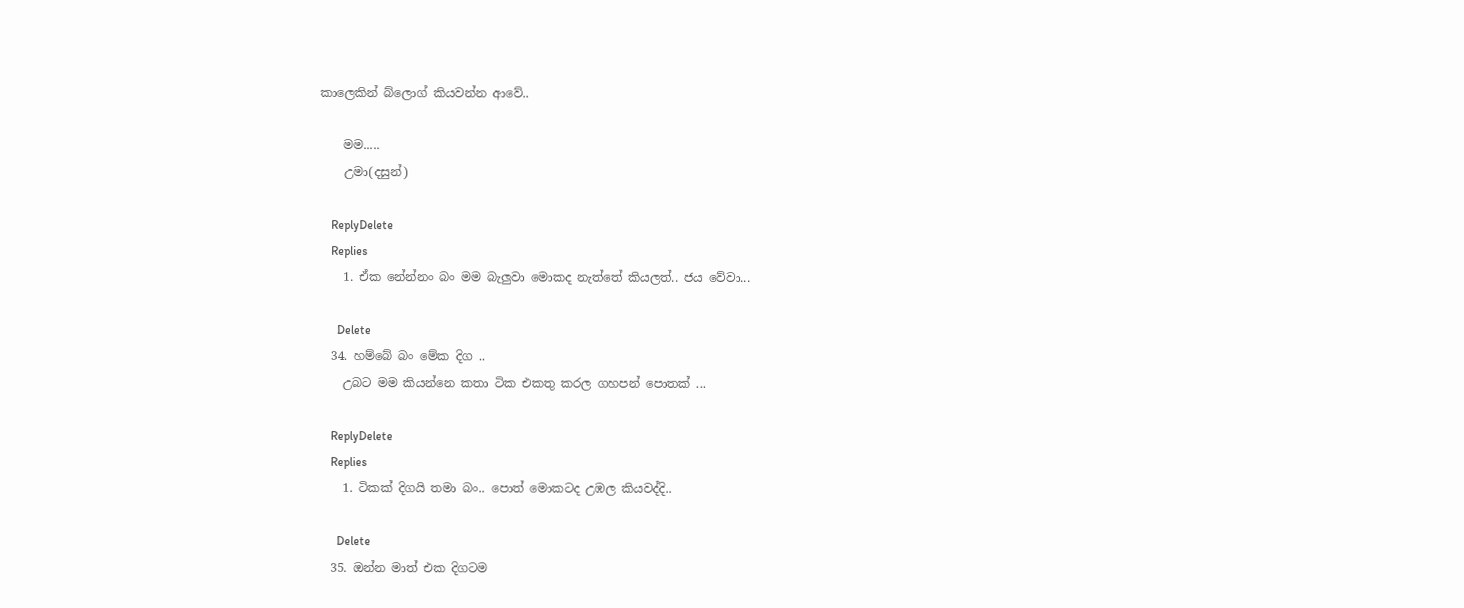කාලෙකින් බ්ලොග් කියවන්න ආවේ..

    මම.....
    උමා(දසුන්)

    ReplyDelete
    Replies
    1. ඒක නේන්නං බං මම බැලුවා මොකද නැත්තේ කියලත්.. ජය වේවා...

      Delete
  34. හම්බේ බං මේක දිග ..
    උබට මම කියන්නෙ කතා ටික එකතු කරල ගහපන් පොතක් ...

    ReplyDelete
    Replies
    1. ටිකක් දිගයි තමා බං.. පොත් මොකටද උඹල කියවද්දි..

      Delete
  35. ඔන්න මාත් එක දිගටම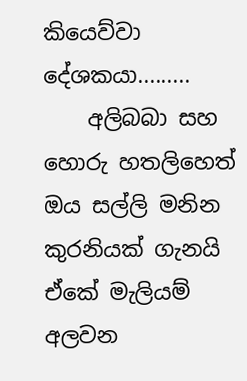කියෙව්වා දේශකයා.........
    අලිබබා සහ හොරු හතලිහෙත් ඔය සල්ලි මනින කුරනියක් ගැනයි ඒකේ මැලියම් අලවන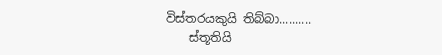විස්තරයකුයි තිබ්බා..........
    ස්තූතියි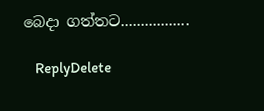බෙදා ගත්තට.................

    ReplyDelete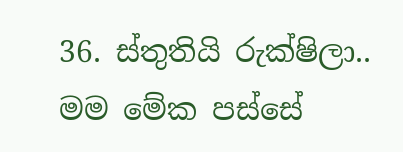36. ස්තුතියි රුක්ෂිලා.. මම මේක පස්සේ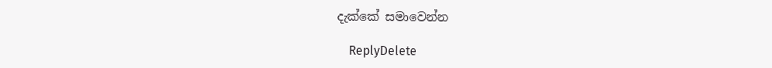දැක්කේ සමාවෙන්න

    ReplyDelete